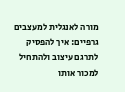מורה לאנגלית למעצבים גרפיים: איך להפסיק לתרגם עיצוב ולהתחיל למכור אותו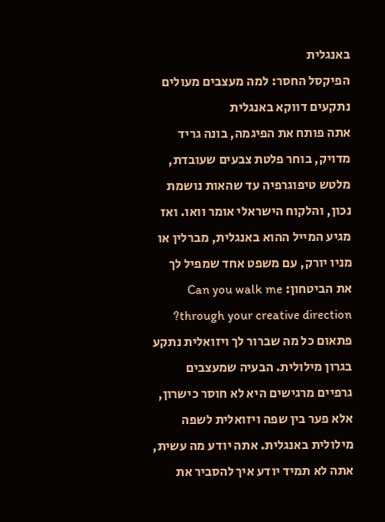באנגלית
הפיקסל החסר: למה מעצבים מעולים נתקעים דווקא באנגלית
אתה פותח את הפיגמה, בונה גריד מדויק, בוחר פלטת צבעים שעובדת, מלטש טיפוגרפיה עד שהאות נושמת נכון, והלקוח הישראלי אומר וואו. ואז מגיע המייל ההוא באנגלית, מברלין או מניו יורק, עם משפט אחד שמפיל לך את הביטחון: Can you walk me through your creative direction? פתאום כל מה שברור לך ויזואלית נתקע בגרון מילולית. הבעיה שמעצבים גרפיים מרגישים היא לא חוסר כישרון, אלא פער בין שפה ויזואלית לשפה מילולית באנגלית. אתה יודע מה עשית, אתה לא תמיד יודע איך להסביר את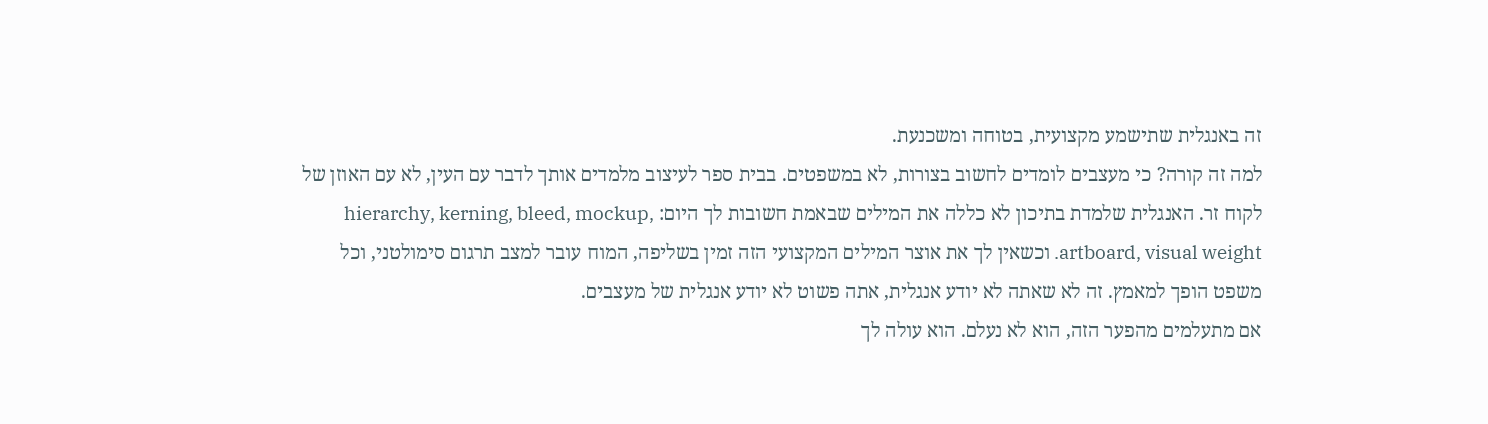זה באנגלית שתישמע מקצועית, בטוחה ומשכנעת.
למה זה קורה? כי מעצבים לומדים לחשוב בצורות, לא במשפטים. בבית ספר לעיצוב מלמדים אותך לדבר עם העין, לא עם האוזן של לקוח זר. האנגלית שלמדת בתיכון לא כללה את המילים שבאמת חשובות לך היום: hierarchy, kerning, bleed, mockup, artboard, visual weight. וכשאין לך את אוצר המילים המקצועי הזה זמין בשליפה, המוח עובר למצב תרגום סימולטני, וכל משפט הופך למאמץ. זה לא שאתה לא יודע אנגלית, אתה פשוט לא יודע אנגלית של מעצבים.
אם מתעלמים מהפער הזה, הוא לא נעלם. הוא עולה לך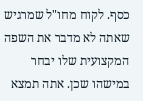כסף. לקוח מחו"ל שמרגיש שאתה לא מדבר את השפה המקצועית שלו יבחר במישהו שכן. אתה תמצא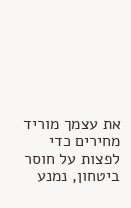את עצמך מוריד מחירים כדי לפצות על חוסר ביטחון, נמנע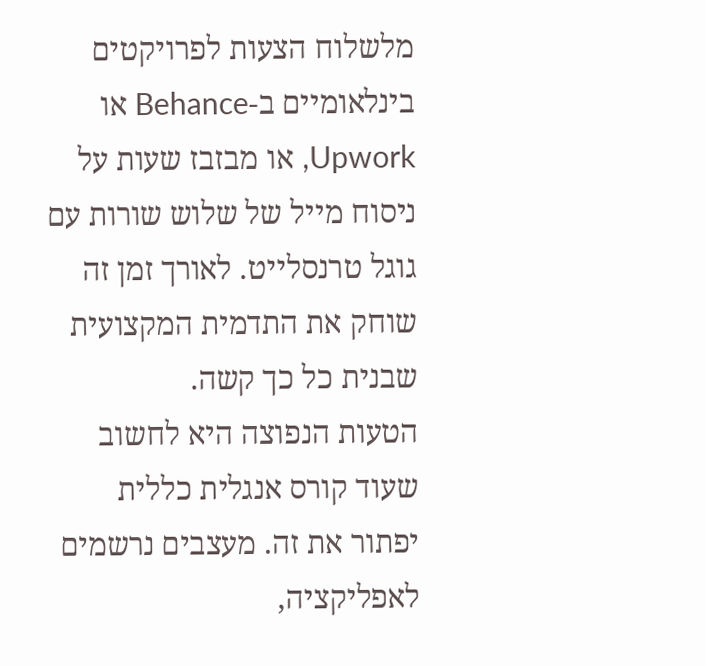מלשלוח הצעות לפרויקטים בינלאומיים ב-Behance או Upwork, או מבזבז שעות על ניסוח מייל של שלוש שורות עם גוגל טרנסלייט. לאורך זמן זה שוחק את התדמית המקצועית שבנית כל כך קשה.
הטעות הנפוצה היא לחשוב שעוד קורס אנגלית כללית יפתור את זה. מעצבים נרשמים לאפליקציה,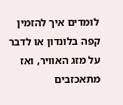לומדים איך להזמין קפה בלונדון או לדבר על מזג האוויר, ואז מתאכזבים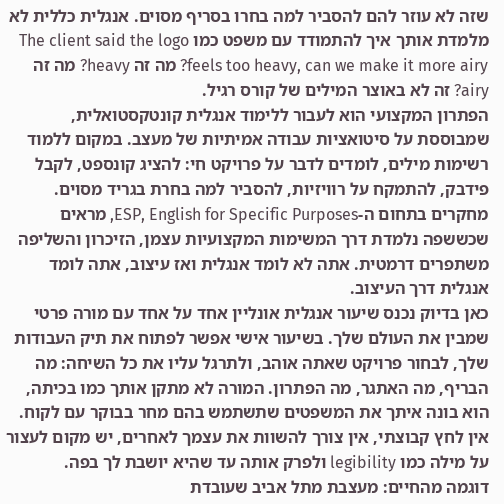שזה לא עוזר להם להסביר למה בחרו בסריף מסוים. אנגלית כללית לא מלמדת אותך איך להתמודד עם משפט כמו The client said the logo feels too heavy, can we make it more airy? מה זה heavy? מה זה airy? זה לא באוצר המילים של קורס רגיל.
הפתרון המקצועי הוא לעבור ללימוד אנגלית קונטקסטואלית, שמבוססת על סיטואציות עבודה אמיתיות של מעצב. במקום ללמוד רשימות מילים, לומדים לדבר על פרויקט חי: להציג קונספט, לקבל פידבק, להתמקח על רוויזיות, להסביר למה בחרת בגריד מסוים. מחקרים בתחום ה-ESP, English for Specific Purposes, מראים שכששפה נלמדת דרך המשימות המקצועיות עצמן, הזיכרון והשליפה משתפרים דרמטית. אתה לא לומד אנגלית ואז עיצוב, אתה לומד אנגלית דרך העיצוב.
כאן בדיוק נכנס שיעור אנגלית אונליין אחד על אחד עם מורה פרטי שמבין את העולם שלך. בשיעור אישי אפשר לפתוח את תיק העבודות שלך, לבחור פרויקט שאתה אוהב, ולתרגל עליו את כל השיחה: מה הבריף, מה האתגר, מה הפתרון. המורה לא מתקן אותך כמו בכיתה, הוא בונה איתך את המשפטים שתשתמש בהם מחר בבוקר עם לקוח. אין לחץ קבוצתי, אין צורך להשוות את עצמך לאחרים, יש מקום לעצור על מילה כמו legibility ולפרק אותה עד שהיא יושבת לך בפה.
דוגמה מהחיים: מעצבת מתל אביב שעובדת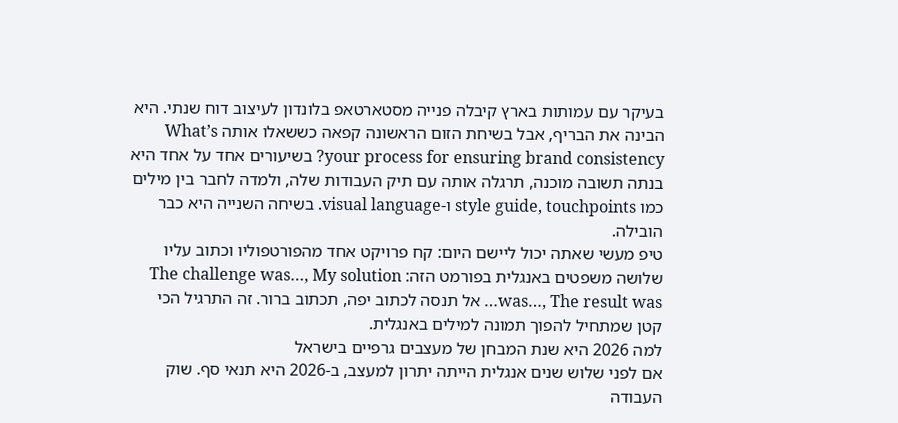בעיקר עם עמותות בארץ קיבלה פנייה מסטארטאפ בלונדון לעיצוב דוח שנתי. היא הבינה את הבריף, אבל בשיחת הזום הראשונה קפאה כששאלו אותה What’s your process for ensuring brand consistency? בשיעורים אחד על אחד היא בנתה תשובה מוכנה, תרגלה אותה עם תיק העבודות שלה, ולמדה לחבר בין מילים כמו style guide, touchpoints ו-visual language. בשיחה השנייה היא כבר הובילה.
טיפ מעשי שאתה יכול ליישם היום: קח פרויקט אחד מהפורטפוליו וכתוב עליו שלושה משפטים באנגלית בפורמט הזה: The challenge was…, My solution was…, The result was… אל תנסה לכתוב יפה, תכתוב ברור. זה התרגיל הכי קטן שמתחיל להפוך תמונה למילים באנגלית.
למה 2026 היא שנת המבחן של מעצבים גרפיים בישראל
אם לפני שלוש שנים אנגלית הייתה יתרון למעצב, ב-2026 היא תנאי סף. שוק העבודה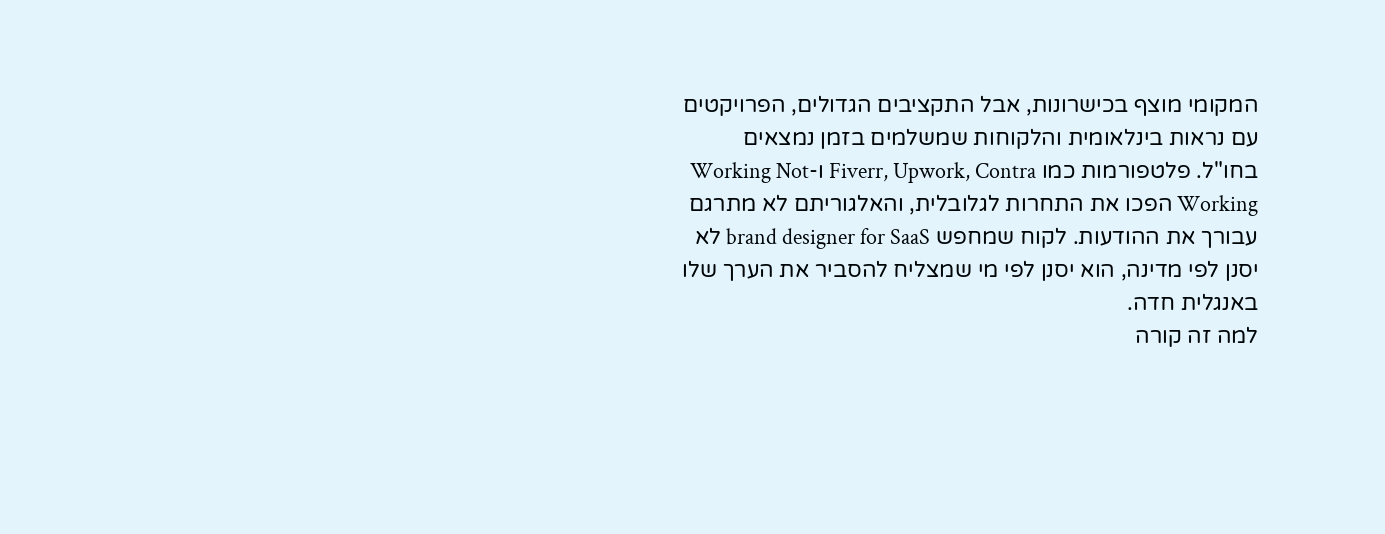המקומי מוצף בכישרונות, אבל התקציבים הגדולים, הפרויקטים עם נראות בינלאומית והלקוחות שמשלמים בזמן נמצאים בחו"ל. פלטפורמות כמו Fiverr, Upwork, Contra ו-Working Not Working הפכו את התחרות לגלובלית, והאלגוריתם לא מתרגם עבורך את ההודעות. לקוח שמחפש brand designer for SaaS לא יסנן לפי מדינה, הוא יסנן לפי מי שמצליח להסביר את הערך שלו באנגלית חדה.
למה זה קורה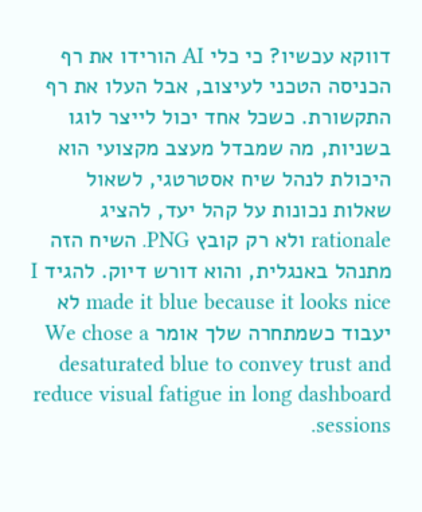דווקא עכשיו? כי כלי AI הורידו את רף הכניסה הטכני לעיצוב, אבל העלו את רף התקשורת. כשכל אחד יכול לייצר לוגו בשניות, מה שמבדל מעצב מקצועי הוא היכולת לנהל שיח אסטרטגי, לשאול שאלות נכונות על קהל יעד, להציג rationale ולא רק קובץ PNG. השיח הזה מתנהל באנגלית, והוא דורש דיוק. להגיד I made it blue because it looks nice לא יעבוד כשמתחרה שלך אומר We chose a desaturated blue to convey trust and reduce visual fatigue in long dashboard sessions.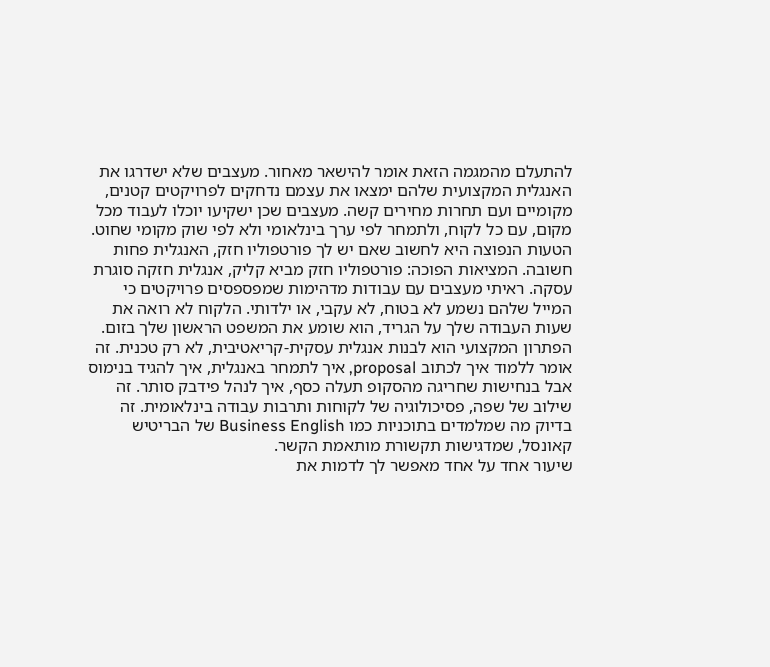להתעלם מהמגמה הזאת אומר להישאר מאחור. מעצבים שלא ישדרגו את האנגלית המקצועית שלהם ימצאו את עצמם נדחקים לפרויקטים קטנים, מקומיים ועם תחרות מחירים קשה. מעצבים שכן ישקיעו יוכלו לעבוד מכל מקום, עם כל לקוח, ולתמחר לפי ערך בינלאומי ולא לפי שוק מקומי שחוט.
הטעות הנפוצה היא לחשוב שאם יש לך פורטפוליו חזק, האנגלית פחות חשובה. המציאות הפוכה: פורטפוליו חזק מביא קליק, אנגלית חזקה סוגרת עסקה. ראיתי מעצבים עם עבודות מדהימות שמפספסים פרויקטים כי המייל שלהם נשמע לא בטוח, לא עקבי, או ילדותי. הלקוח לא רואה את שעות העבודה שלך על הגריד, הוא שומע את המשפט הראשון שלך בזום.
הפתרון המקצועי הוא לבנות אנגלית עסקית-קריאטיבית, לא רק טכנית. זה אומר ללמוד איך לכתוב proposal, איך לתמחר באנגלית, איך להגיד בנימוס אבל בנחישות שחריגה מהסקופ תעלה כסף, איך לנהל פידבק סותר. זה שילוב של שפה, פסיכולוגיה של לקוחות ותרבות עבודה בינלאומית. זה בדיוק מה שמלמדים בתוכניות כמו Business English של הבריטיש קאונסל, שמדגישות תקשורת מותאמת הקשר.
שיעור אחד על אחד מאפשר לך לדמות את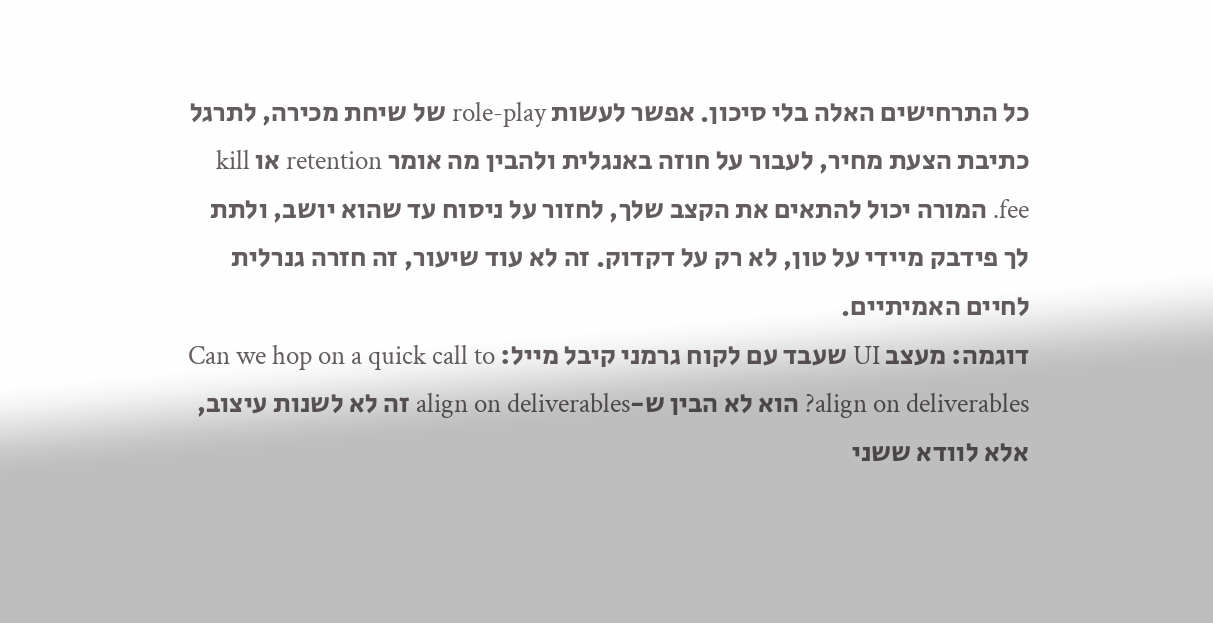כל התרחישים האלה בלי סיכון. אפשר לעשות role-play של שיחת מכירה, לתרגל כתיבת הצעת מחיר, לעבור על חוזה באנגלית ולהבין מה אומר retention או kill fee. המורה יכול להתאים את הקצב שלך, לחזור על ניסוח עד שהוא יושב, ולתת לך פידבק מיידי על טון, לא רק על דקדוק. זה לא עוד שיעור, זה חזרה גנרלית לחיים האמיתיים.
דוגמה: מעצב UI שעבד עם לקוח גרמני קיבל מייל: Can we hop on a quick call to align on deliverables? הוא לא הבין ש-align on deliverables זה לא לשנות עיצוב, אלא לוודא ששני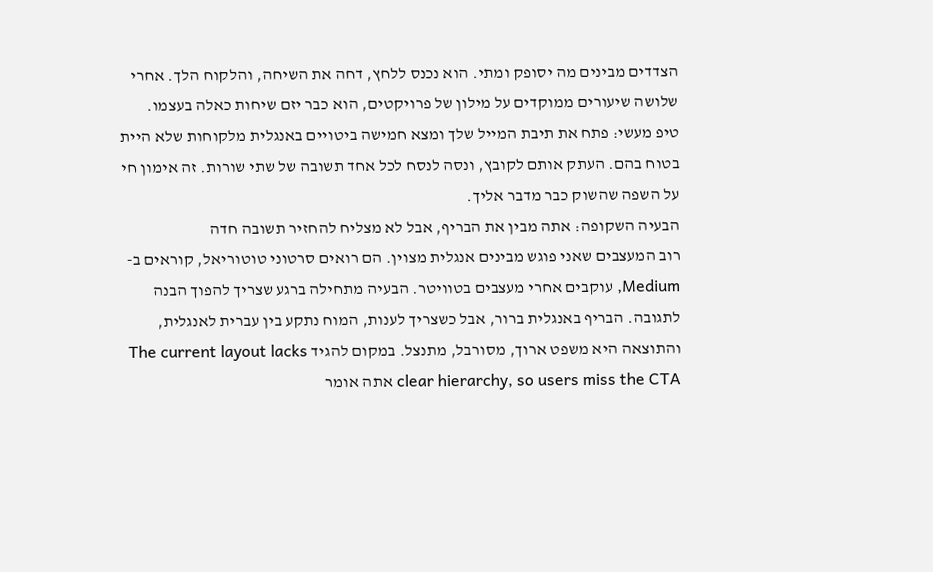הצדדים מבינים מה יסופק ומתי. הוא נכנס ללחץ, דחה את השיחה, והלקוח הלך. אחרי שלושה שיעורים ממוקדים על מילון של פרויקטים, הוא כבר יזם שיחות כאלה בעצמו.
טיפ מעשי: פתח את תיבת המייל שלך ומצא חמישה ביטויים באנגלית מלקוחות שלא היית בטוח בהם. העתק אותם לקובץ, ונסה לנסח לכל אחד תשובה של שתי שורות. זה אימון חי על השפה שהשוק כבר מדבר אליך.
הבעיה השקופה: אתה מבין את הבריף, אבל לא מצליח להחזיר תשובה חדה
רוב המעצבים שאני פוגש מבינים אנגלית מצוין. הם רואים סרטוני טוטוריאל, קוראים ב-Medium, עוקבים אחרי מעצבים בטוויטר. הבעיה מתחילה ברגע שצריך להפוך הבנה לתגובה. הבריף באנגלית ברור, אבל כשצריך לענות, המוח נתקע בין עברית לאנגלית, והתוצאה היא משפט ארוך, מסורבל, מתנצל. במקום להגיד The current layout lacks clear hierarchy, so users miss the CTA אתה אומר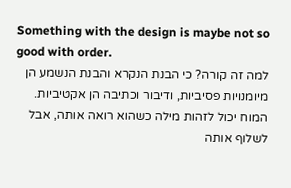Something with the design is maybe not so good with order.
למה זה קורה? כי הבנת הנקרא והבנת הנשמע הן מיומנויות פסיביות, ודיבור וכתיבה הן אקטיביות. המוח יכול לזהות מילה כשהוא רואה אותה, אבל לשלוף אותה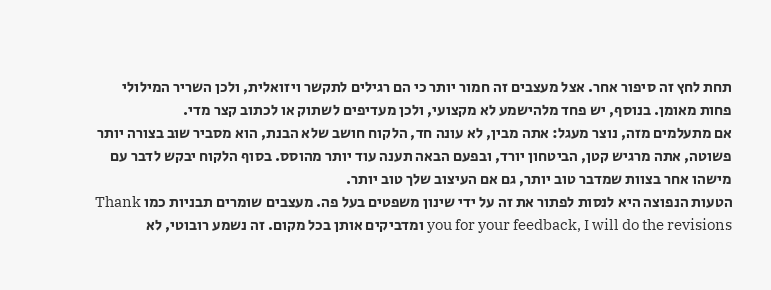תחת לחץ זה סיפור אחר. אצל מעצבים זה חמור יותר כי הם רגילים לתקשר ויזואלית, ולכן השריר המילולי פחות מאומן. בנוסף, יש פחד מלהישמע לא מקצועי, ולכן מעדיפים לשתוק או לכתוב קצר מדי.
אם מתעלמים מזה, נוצר מעגל: אתה מבין, לא עונה חד, הלקוח חושב שלא הבנת, הוא מסביר שוב בצורה יותר פשוטה, אתה מרגיש קטן, הביטחון יורד, ובפעם הבאה תענה עוד יותר מהוסס. בסוף הלקוח יבקש לדבר עם מישהו אחר בצוות שמדבר טוב יותר, גם אם העיצוב שלך טוב יותר.
הטעות הנפוצה היא לנסות לפתור את זה על ידי שינון משפטים בעל פה. מעצבים שומרים תבניות כמו Thank you for your feedback, I will do the revisions ומדביקים אותן בכל מקום. זה נשמע רובוטי, לא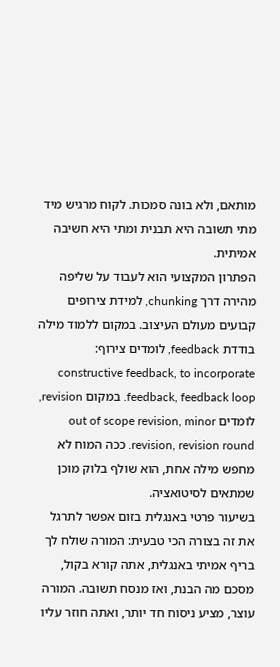מותאם, ולא בונה סמכות. לקוח מרגיש מיד מתי תשובה היא תבנית ומתי היא חשיבה אמיתית.
הפתרון המקצועי הוא לעבוד על שליפה מהירה דרך chunking, למידת צירופים קבועים מעולם העיצוב. במקום ללמוד מילה בודדת feedback, לומדים צירוף: constructive feedback, to incorporate feedback, feedback loop. במקום revision, לומדים out of scope revision, minor revision, revision round. ככה המוח לא מחפש מילה אחת, הוא שולף בלוק מוכן שמתאים לסיטואציה.
בשיעור פרטי באנגלית בזום אפשר לתרגל את זה בצורה הכי טבעית: המורה שולח לך בריף אמיתי באנגלית, אתה קורא בקול, מסכם מה הבנת, ואז מנסח תשובה. המורה עוצר, מציע ניסוח חד יותר, ואתה חוזר עליו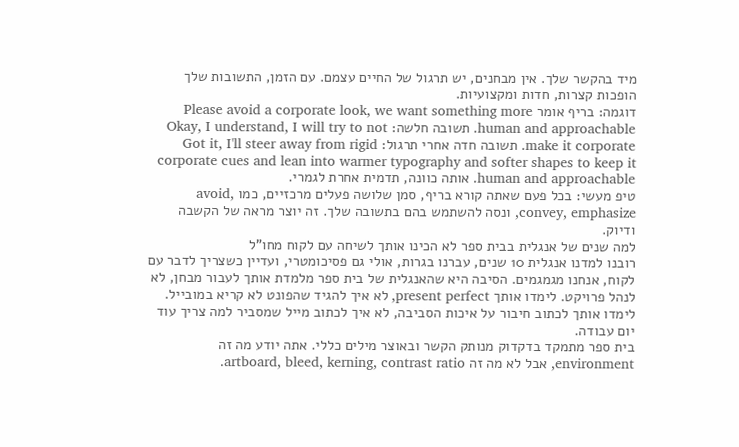מיד בהקשר שלך. אין מבחנים, יש תרגול של החיים עצמם. עם הזמן, התשובות שלך הופכות קצרות, חדות ומקצועיות.
דוגמה: בריף אומר Please avoid a corporate look, we want something more human and approachable. תשובה חלשה: Okay, I understand, I will try to not make it corporate. תשובה חדה אחרי תרגול: Got it, I'll steer away from rigid corporate cues and lean into warmer typography and softer shapes to keep it human and approachable. אותה כוונה, תדמית אחרת לגמרי.
טיפ מעשי: בכל פעם שאתה קורא בריף, סמן שלושה פעלים מרכזיים, כמו avoid, convey, emphasize, ונסה להשתמש בהם בתשובה שלך. זה יוצר מראה של הקשבה ודיוק.
למה שנים של אנגלית בבית ספר לא הכינו אותך לשיחה עם לקוח מחו"ל
רובנו למדנו אנגלית 10 שנים, עברנו בגרות, אולי גם פסיכומטרי, ועדיין כשצריך לדבר עם לקוח, אנחנו מגמגמים. הסיבה היא שהאנגלית של בית ספר מלמדת אותך לעבור מבחן, לא לנהל פרויקט. לימדו אותך present perfect, לא איך להגיד שהפונט לא קריא במובייל. לימדו אותך לכתוב חיבור על איכות הסביבה, לא איך לכתוב מייל שמסביר למה צריך עוד יום עבודה.
בית ספר מתמקד בדקדוק מנותק הקשר ובאוצר מילים כללי. אתה יודע מה זה environment, אבל לא מה זה artboard, bleed, kerning, contrast ratio.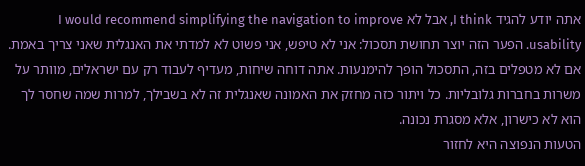אתה יודע להגיד I think, אבל לא I would recommend simplifying the navigation to improve usability. הפער הזה יוצר תחושת תסכול: אני לא טיפש, אני פשוט לא למדתי את האנגלית שאני צריך באמת.
אם לא מטפלים בזה, התסכול הופך להימנעות. אתה דוחה שיחות, מעדיף לעבוד רק עם ישראלים, מוותר על משרות בחברות גלובליות. כל ויתור כזה מחזק את האמונה שאנגלית זה לא בשבילך, למרות שמה שחסר לך הוא לא כישרון, אלא מסגרת נכונה.
הטעות הנפוצה היא לחזור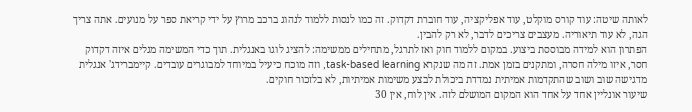לאותה שיטה: עוד קורס מוקלט, עוד אפליקציה, עוד חוברת דקדוק. זה כמו לנסות ללמוד לנהוג ברכב מרוץ על ידי קריאת ספר על מנועים. אתה צריך הגה, לא עוד תיאוריה. מעצבים צריכים לדבר, לא רק להבין.
הפתרון הוא למידה מבוססת ביצוע. במקום ללמוד חוק ואז לתרגל, מתחילים ממשימה: להציג לוגו באנגלית. תוך כדי המשימה מגלים איזה דקדוק חסר, איזו מילה חסרה, ומתקנים בזמן אמת. זה מה שנקרא task-based learning, וזה מוכח כיעיל במיוחד למבוגרים עובדים. קיימברידג' אנגלית מדגישה שוב ושוב שהתקדמות אמיתית נמדדת ביכולת לבצע משימות אמיתיות, לא בלזכור חוקים.
שיעור אונליין אחד על אחד הוא המקום המושלם לזה. אין לוח, אין 30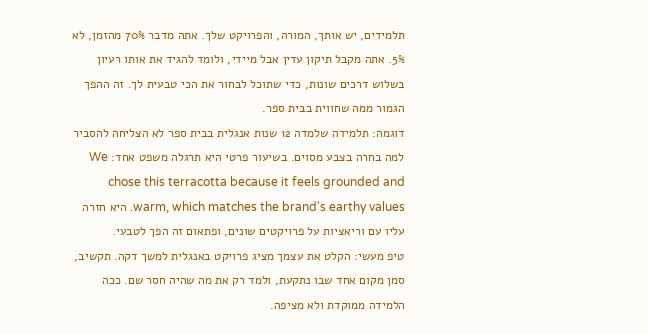תלמידים, יש אותך, המורה, והפרויקט שלך. אתה מדבר 70% מהזמן, לא 5%. אתה מקבל תיקון עדין אבל מיידי, ולומד להגיד את אותו רעיון בשלוש דרכים שונות, כדי שתוכל לבחור את הכי טבעית לך. זה ההפך הגמור ממה שחווית בבית ספר.
דוגמה: תלמידה שלמדה 12 שנות אנגלית בבית ספר לא הצליחה להסביר למה בחרה בצבע מסוים. בשיעור פרטי היא תרגלה משפט אחד: We chose this terracotta because it feels grounded and warm, which matches the brand's earthy values. היא חזרה עליו עם וריאציות על פרויקטים שונים, ופתאום זה הפך לטבעי.
טיפ מעשי: הקלט את עצמך מציג פרויקט באנגלית למשך דקה. תקשיב, סמן מקום אחד שבו נתקעת, ולמד רק את מה שהיה חסר שם. ככה הלמידה ממוקדת ולא מציפה.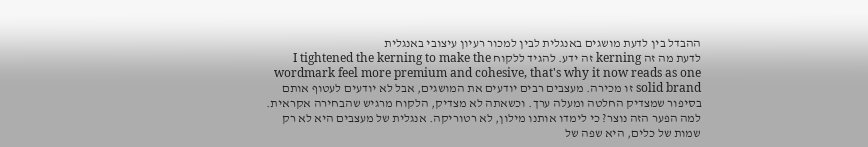ההבדל בין לדעת מושגים באנגלית לבין למכור רעיון עיצובי באנגלית
לדעת מה זה kerning זה ידע. להגיד ללקוח I tightened the kerning to make the wordmark feel more premium and cohesive, that's why it now reads as one solid brand זו מכירה. מעצבים רבים יודעים את המושגים, אבל לא יודעים לעטוף אותם בסיפור שמצדיק החלטה ומעלה ערך. וכשאתה לא מצדיק, הלקוח מרגיש שהבחירה אקראית.
למה הפער הזה נוצר? כי לימדו אותנו מילון, לא רטוריקה. אנגלית של מעצבים היא לא רק שמות של כלים, היא שפה של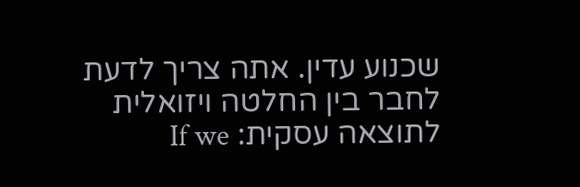שכנוע עדין. אתה צריך לדעת לחבר בין החלטה ויזואלית לתוצאה עסקית: If we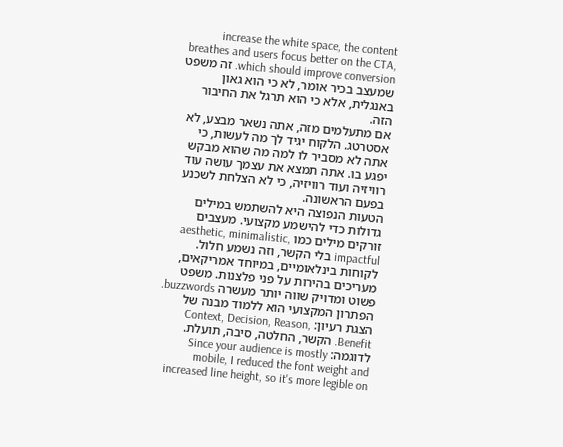increase the white space, the content breathes and users focus better on the CTA, which should improve conversion. זה משפט שמעצב בכיר אומר, לא כי הוא גאון באנגלית, אלא כי הוא תרגל את החיבור הזה.
אם מתעלמים מזה, אתה נשאר מבצע, לא אסטרטג. הלקוח יגיד לך מה לעשות, כי אתה לא מסביר לו למה מה שהוא מבקש יפגע בו. אתה תמצא את עצמך עושה עוד רוויזיה ועוד רוויזיה, כי לא הצלחת לשכנע בפעם הראשונה.
הטעות הנפוצה היא להשתמש במילים גדולות כדי להישמע מקצועי. מעצבים זורקים מילים כמו aesthetic, minimalistic, impactful בלי הקשר, וזה נשמע חלול. לקוחות בינלאומיים, במיוחד אמריקאים, מעריכים בהירות על פני פלצנות. משפט פשוט ומדויק שווה יותר מעשרה buzzwords.
הפתרון המקצועי הוא ללמוד מבנה של הצגת רעיון: Context, Decision, Reason, Benefit. הקשר, החלטה, סיבה, תועלת. לדוגמה: Since your audience is mostly mobile, I reduced the font weight and increased line height, so it's more legible on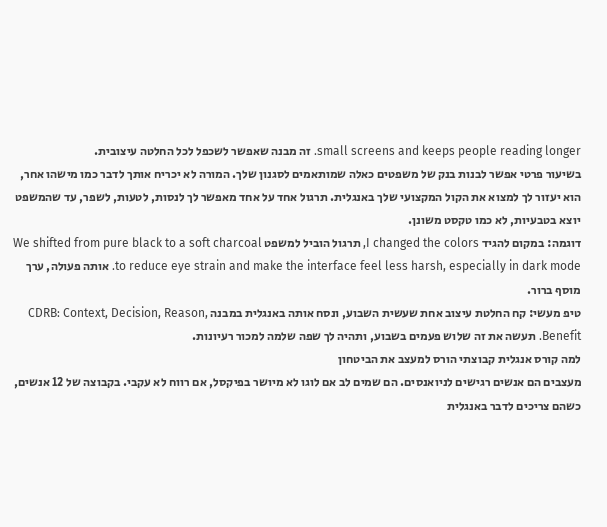small screens and keeps people reading longer. זה מבנה שאפשר לשכפל לכל החלטה עיצובית.
בשיעור פרטי אפשר לבנות בנק של משפטים כאלה שמותאמים לסגנון שלך. המורה לא יכריח אותך לדבר כמו מישהו אחר, הוא יעזור לך למצוא את הקול המקצועי שלך באנגלית. תרגול אחד על אחד מאפשר לך לנסות, לטעות, לשפר, עד שהמשפט יוצא בטבעיות, לא כמו טקסט משונן.
דוגמה: במקום להגיד I changed the colors, תרגול הוביל למשפט We shifted from pure black to a soft charcoal to reduce eye strain and make the interface feel less harsh, especially in dark mode. אותה פעולה, ערך מוסף ברור.
טיפ מעשי: קח החלטת עיצוב אחת שעשית השבוע, ונסח אותה באנגלית במבנה CDRB: Context, Decision, Reason, Benefit. תעשה את זה שלוש פעמים בשבוע, ותהיה לך שפה שלמה למכור רעיונות.
למה קורס אנגלית קבוצתי הורס למעצב את הביטחון
מעצבים הם אנשים רגישים לניואנסים. הם שמים לב אם לוגו לא מיושר בפיקסל, אם רווח לא עקבי. בקבוצה של 12 אנשים, כשהם צריכים לדבר באנגלית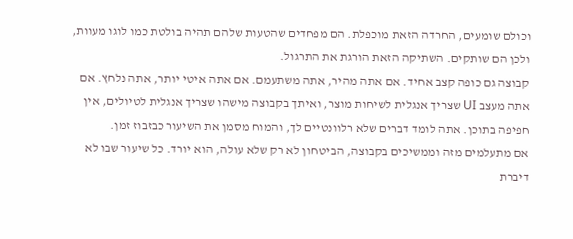וכולם שומעים, החרדה הזאת מוכפלת. הם מפחדים שהטעות שלהם תהיה בולטת כמו לוגו מעוות, ולכן הם שותקים. השתיקה הזאת הורגת את התרגול.
קבוצה גם כופה קצב אחיד. אם אתה מהיר, אתה משתעמם. אם אתה איטי יותר, אתה נלחץ. אם אתה מעצב UI שצריך אנגלית לשיחות מוצר, ואיתך בקבוצה מישהו שצריך אנגלית לטיולים, אין חפיפה בתוכן. אתה לומד דברים שלא רלוונטיים לך, והמוח מסמן את השיעור כבזבוז זמן.
אם מתעלמים מזה וממשיכים בקבוצה, הביטחון לא רק שלא עולה, הוא יורד. כל שיעור שבו לא דיברת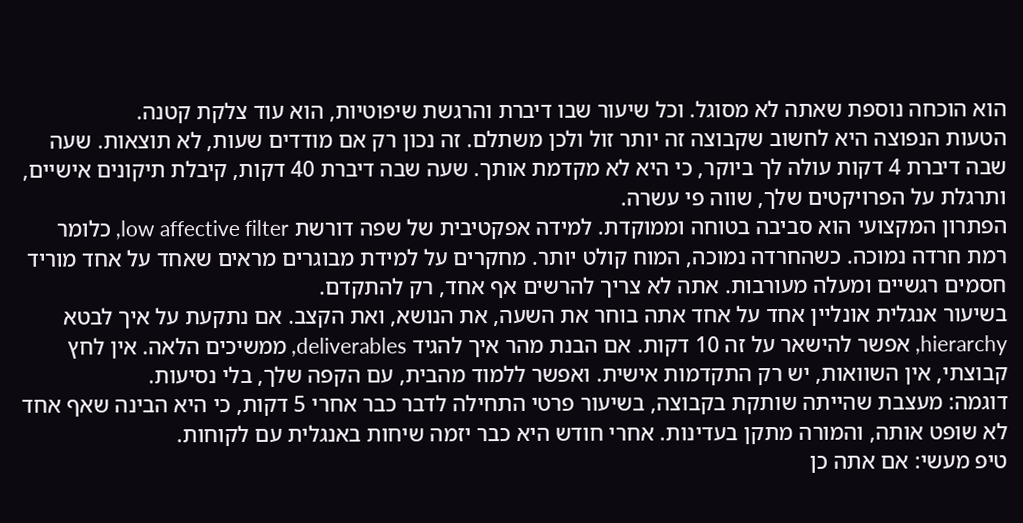הוא הוכחה נוספת שאתה לא מסוגל. וכל שיעור שבו דיברת והרגשת שיפוטיות, הוא עוד צלקת קטנה.
הטעות הנפוצה היא לחשוב שקבוצה זה יותר זול ולכן משתלם. זה נכון רק אם מודדים שעות, לא תוצאות. שעה שבה דיברת 4 דקות עולה לך ביוקר, כי היא לא מקדמת אותך. שעה שבה דיברת 40 דקות, קיבלת תיקונים אישיים, ותרגלת על הפרויקטים שלך, שווה פי עשרה.
הפתרון המקצועי הוא סביבה בטוחה וממוקדת. למידה אפקטיבית של שפה דורשת low affective filter, כלומר רמת חרדה נמוכה. כשהחרדה נמוכה, המוח קולט יותר. מחקרים על למידת מבוגרים מראים שאחד על אחד מוריד חסמים רגשיים ומעלה מעורבות. אתה לא צריך להרשים אף אחד, רק להתקדם.
בשיעור אנגלית אונליין אחד על אחד אתה בוחר את השעה, את הנושא, ואת הקצב. אם נתקעת על איך לבטא hierarchy, אפשר להישאר על זה 10 דקות. אם הבנת מהר איך להגיד deliverables, ממשיכים הלאה. אין לחץ קבוצתי, אין השוואות, יש רק התקדמות אישית. ואפשר ללמוד מהבית, עם הקפה שלך, בלי נסיעות.
דוגמה: מעצבת שהייתה שותקת בקבוצה, בשיעור פרטי התחילה לדבר כבר אחרי 5 דקות, כי היא הבינה שאף אחד לא שופט אותה, והמורה מתקן בעדינות. אחרי חודש היא כבר יזמה שיחות באנגלית עם לקוחות.
טיפ מעשי: אם אתה כן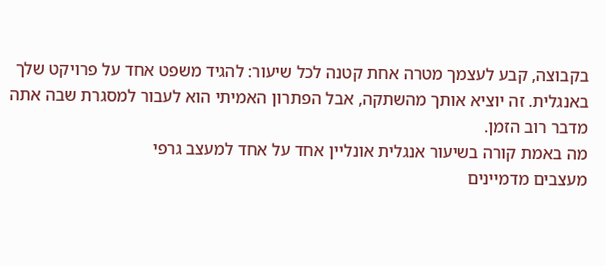בקבוצה, קבע לעצמך מטרה אחת קטנה לכל שיעור: להגיד משפט אחד על פרויקט שלך באנגלית. זה יוציא אותך מהשתקה, אבל הפתרון האמיתי הוא לעבור למסגרת שבה אתה מדבר רוב הזמן.
מה באמת קורה בשיעור אנגלית אונליין אחד על אחד למעצב גרפי
מעצבים מדמיינים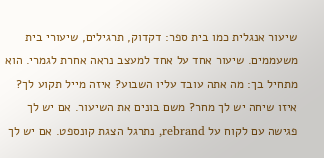שיעור אנגלית כמו בית ספר: דקדוק, תרגילים, שיעורי בית משעממים. שיעור אחד על אחד למעצב נראה אחרת לגמרי. הוא מתחיל בך: מה אתה עובד עליו השבוע? איזה מייל תקוע לך? איזו שיחה יש לך מחר? משם בונים את השיעור. אם יש לך פגישה עם לקוח על rebrand, נתרגל הצגת קונספט. אם יש לך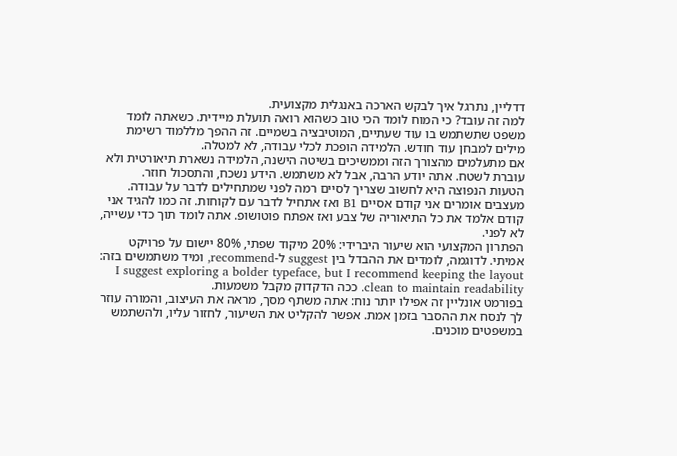דדליין, נתרגל איך לבקש הארכה באנגלית מקצועית.
למה זה עובד? כי המוח לומד הכי טוב כשהוא רואה תועלת מיידית. כשאתה לומד משפט שתשתמש בו עוד שעתיים, המוטיבציה בשמיים. זה ההפך מללמוד רשימת מילים למבחן עוד חודש. הלמידה הופכת לכלי עבודה, לא למטלה.
אם מתעלמים מהצורך הזה וממשיכים בשיטה הישנה, הלמידה נשארת תיאורטית ולא עוברת לשטח. אתה יודע הרבה, אבל לא משתמש. הידע נשכח, והתסכול חוזר.
הטעות הנפוצה היא לחשוב שצריך לסיים רמה לפני שמתחילים לדבר על עבודה. מעצבים אומרים אני קודם אסיים B1 ואז אתחיל לדבר עם לקוחות. זה כמו להגיד אני קודם אלמד את כל התיאוריה של צבע ואז אפתח פוטושופ. אתה לומד תוך כדי עשייה, לא לפני.
הפתרון המקצועי הוא שיעור היברידי: 20% מיקוד שפתי, 80% יישום על פרויקט אמיתי. לדוגמה, לומדים את ההבדל בין suggest ל-recommend, ומיד משתמשים בזה: I suggest exploring a bolder typeface, but I recommend keeping the layout clean to maintain readability. ככה הדקדוק מקבל משמעות.
בפורמט אונליין זה אפילו יותר נוח: אתה משתף מסך, מראה את העיצוב, והמורה עוזר לך לנסח את ההסבר בזמן אמת. אפשר להקליט את השיעור, לחזור עליו, ולהשתמש במשפטים מוכנים.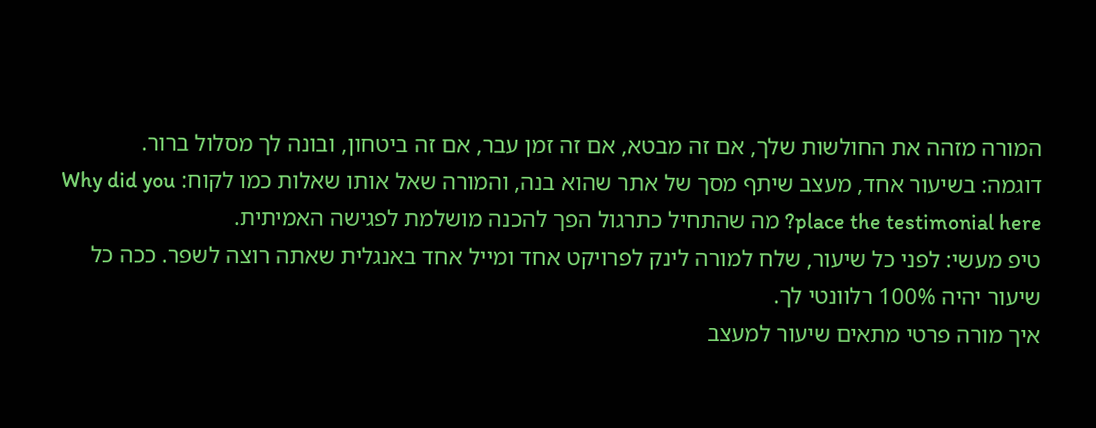המורה מזהה את החולשות שלך, אם זה מבטא, אם זה זמן עבר, אם זה ביטחון, ובונה לך מסלול ברור.
דוגמה: בשיעור אחד, מעצב שיתף מסך של אתר שהוא בנה, והמורה שאל אותו שאלות כמו לקוח: Why did you place the testimonial here? מה שהתחיל כתרגול הפך להכנה מושלמת לפגישה האמיתית.
טיפ מעשי: לפני כל שיעור, שלח למורה לינק לפרויקט אחד ומייל אחד באנגלית שאתה רוצה לשפר. ככה כל שיעור יהיה 100% רלוונטי לך.
איך מורה פרטי מתאים שיעור למעצב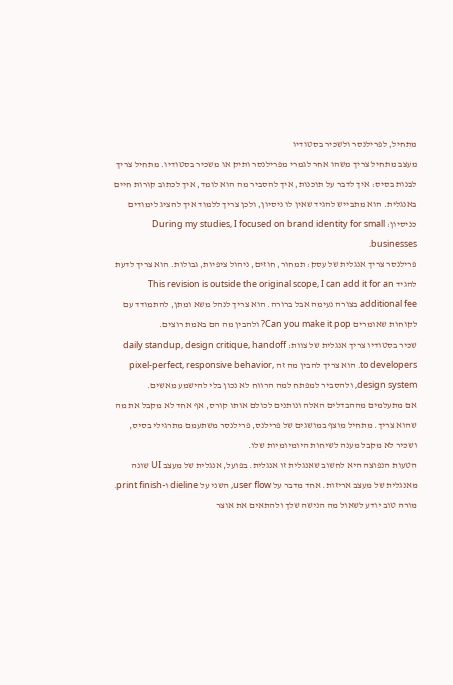מתחיל, לפרילנסר ולשכיר בסטודיו
מעצב מתחיל צריך משהו אחר לגמרי מפרילנסר ותיק או משכיר בסטודיו. מתחיל צריך לבנות בסיס: איך לדבר על תוכנות, איך להסביר מה הוא לומד, איך לכתוב קורות חיים באנגלית. הוא מתבייש להגיד שאין לו ניסיון, ולכן צריך ללמוד איך להציג לימודים כניסיון: During my studies, I focused on brand identity for small businesses.
פרילנסר צריך אנגלית של עסק: תמחור, חוזים, ניהול ציפיות, גבולות. הוא צריך לדעת להגיד This revision is outside the original scope, I can add it for an additional fee בצורה נעימה אבל ברורה. הוא צריך לנהל משא ומתן, להתמודד עם לקוחות שאומרים Can you make it pop? ולהבין מה הם באמת רוצים.
שכיר בסטודיו צריך אנגלית של צוות: daily standup, design critique, handoff to developers. הוא צריך להבין מה זה pixel-perfect, responsive behavior, design system, ולהסביר למפתח למה הרווח לא נכון בלי להישמע מאשים.
אם מתעלמים מההבדלים האלה ונותנים לכולם אותו קורס, אף אחד לא מקבל את מה שהוא צריך. מתחיל מוצף במושגים של פרילנס, פרילנסר משתעמם מתרגילי בסיס, ושכיר לא מקבל מענה לשיחות היומיומיות שלו.
הטעות הנפוצה היא לחשוב שאנגלית זו אנגלית. בפועל, אנגלית של מעצב UI שונה מאנגלית של מעצב אריזות. אחד מדבר על user flow, השני על dieline ו-print finish. מורה טוב יודע לשאול מה הנישה שלך ולהתאים את אוצר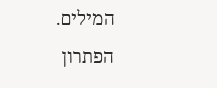המילים.
הפתרון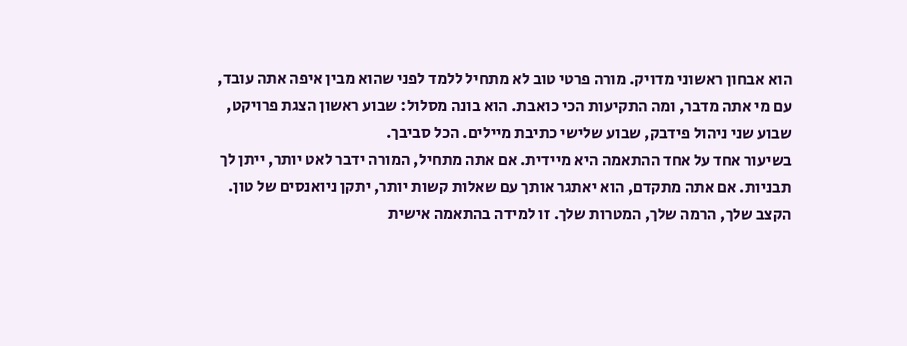הוא אבחון ראשוני מדויק. מורה פרטי טוב לא מתחיל ללמד לפני שהוא מבין איפה אתה עובד, עם מי אתה מדבר, ומה התקיעות הכי כואבת. הוא בונה מסלול: שבוע ראשון הצגת פרויקט, שבוע שני ניהול פידבק, שבוע שלישי כתיבת מיילים. הכל סביבך.
בשיעור אחד על אחד ההתאמה היא מיידית. אם אתה מתחיל, המורה ידבר לאט יותר, ייתן לך תבניות. אם אתה מתקדם, הוא יאתגר אותך עם שאלות קשות יותר, יתקן ניואנסים של טון. הקצב שלך, הרמה שלך, המטרות שלך. זו למידה בהתאמה אישית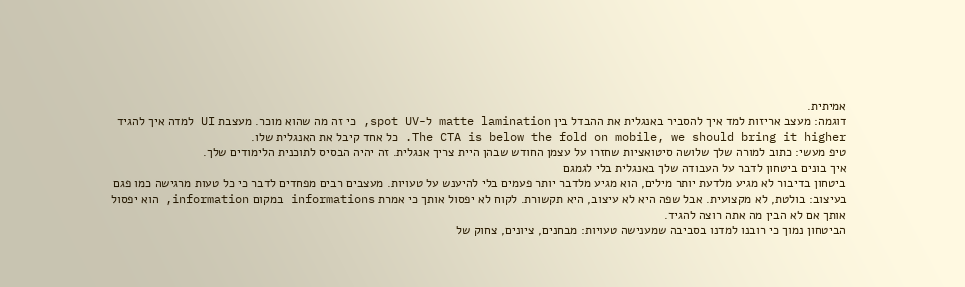אמיתית.
דוגמה: מעצב אריזות למד איך להסביר באנגלית את ההבדל בין matte lamination ל-spot UV, כי זה מה שהוא מוכר. מעצבת UI למדה איך להגיד The CTA is below the fold on mobile, we should bring it higher. כל אחד קיבל את האנגלית שלו.
טיפ מעשי: כתוב למורה שלך שלושה סיטואציות שחזרו על עצמן החודש שבהן היית צריך אנגלית. זה יהיה הבסיס לתוכנית הלימודים שלך.
איך בונים ביטחון לדבר על העבודה שלך באנגלית בלי לגמגם
ביטחון בדיבור לא מגיע מלדעת יותר מילים, הוא מגיע מלדבר יותר פעמים בלי להיענש על טעויות. מעצבים רבים מפחדים לדבר כי כל טעות מרגישה כמו פגם בעיצוב: בולטת, לא מקצועית. אבל שפה היא לא עיצוב, היא תקשורת. לקוח לא יפסול אותך כי אמרת informations במקום information, הוא יפסול אותך אם לא הבין מה אתה רוצה להגיד.
הביטחון נמוך כי רובנו למדנו בסביבה שמענישה טעויות: מבחנים, ציונים, צחוק של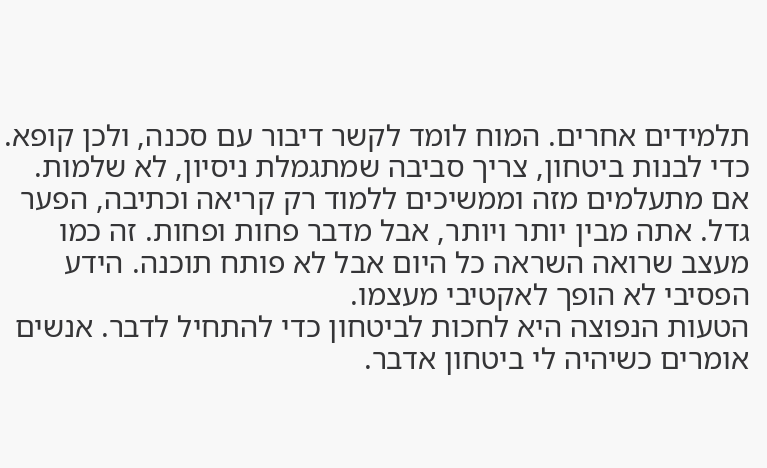תלמידים אחרים. המוח לומד לקשר דיבור עם סכנה, ולכן קופא. כדי לבנות ביטחון, צריך סביבה שמתגמלת ניסיון, לא שלמות.
אם מתעלמים מזה וממשיכים ללמוד רק קריאה וכתיבה, הפער גדל. אתה מבין יותר ויותר, אבל מדבר פחות ופחות. זה כמו מעצב שרואה השראה כל היום אבל לא פותח תוכנה. הידע הפסיבי לא הופך לאקטיבי מעצמו.
הטעות הנפוצה היא לחכות לביטחון כדי להתחיל לדבר. אנשים אומרים כשיהיה לי ביטחון אדבר.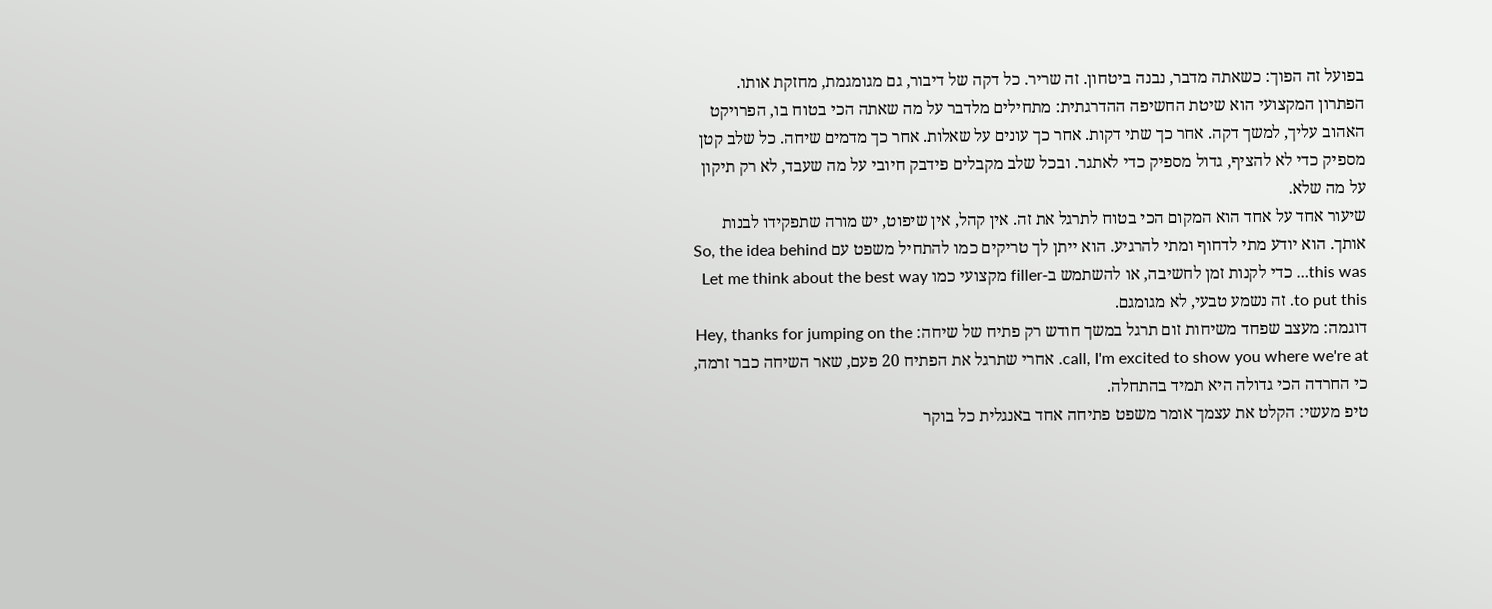בפועל זה הפוך: כשאתה מדבר, נבנה ביטחון. זה שריר. כל דקה של דיבור, גם מגומגמת, מחזקת אותו.
הפתרון המקצועי הוא שיטת החשיפה ההדרגתית: מתחילים מלדבר על מה שאתה הכי בטוח בו, הפרויקט האהוב עליך, למשך דקה. אחר כך שתי דקות. אחר כך עונים על שאלות. אחר כך מדמים שיחה. כל שלב קטן מספיק כדי לא להציף, גדול מספיק כדי לאתגר. ובכל שלב מקבלים פידבק חיובי על מה שעבד, לא רק תיקון על מה שלא.
שיעור אחד על אחד הוא המקום הכי בטוח לתרגל את זה. אין קהל, אין שיפוט, יש מורה שתפקידו לבנות אותך. הוא יודע מתי לדחוף ומתי להרגיע. הוא ייתן לך טריקים כמו להתחיל משפט עם So, the idea behind this was… כדי לקנות זמן לחשיבה, או להשתמש ב-filler מקצועי כמו Let me think about the best way to put this. זה נשמע טבעי, לא מגומגם.
דוגמה: מעצב שפחד משיחות זום תרגל במשך חודש רק פתיח של שיחה: Hey, thanks for jumping on the call, I'm excited to show you where we're at. אחרי שתרגל את הפתיח 20 פעם, שאר השיחה כבר זרמה, כי החרדה הכי גדולה היא תמיד בהתחלה.
טיפ מעשי: הקלט את עצמך אומר משפט פתיחה אחד באנגלית כל בוקר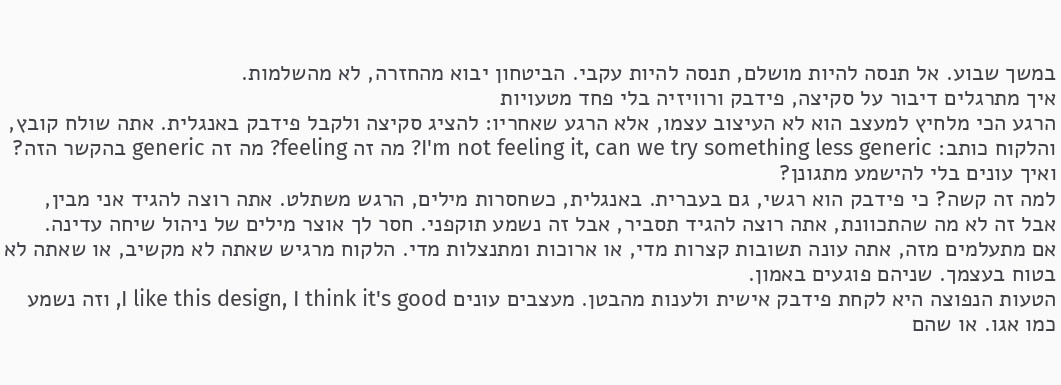במשך שבוע. אל תנסה להיות מושלם, תנסה להיות עקבי. הביטחון יבוא מהחזרה, לא מהשלמות.
איך מתרגלים דיבור על סקיצה, פידבק ורוויזיה בלי פחד מטעויות
הרגע הכי מלחיץ למעצב הוא לא העיצוב עצמו, אלא הרגע שאחריו: להציג סקיצה ולקבל פידבק באנגלית. אתה שולח קובץ, והלקוח כותב: I'm not feeling it, can we try something less generic? מה זה feeling? מה זה generic בהקשר הזה? ואיך עונים בלי להישמע מתגונן?
למה זה קשה? כי פידבק הוא רגשי, גם בעברית. באנגלית, כשחסרות מילים, הרגש משתלט. אתה רוצה להגיד אני מבין, אבל זה לא מה שהתכוונת, אתה רוצה להגיד תסביר, אבל זה נשמע תוקפני. חסר לך אוצר מילים של ניהול שיחה עדינה.
אם מתעלמים מזה, אתה עונה תשובות קצרות מדי, או ארוכות ומתנצלות מדי. הלקוח מרגיש שאתה לא מקשיב, או שאתה לא בטוח בעצמך. שניהם פוגעים באמון.
הטעות הנפוצה היא לקחת פידבק אישית ולענות מהבטן. מעצבים עונים I like this design, I think it's good, וזה נשמע כמו אגו. או שהם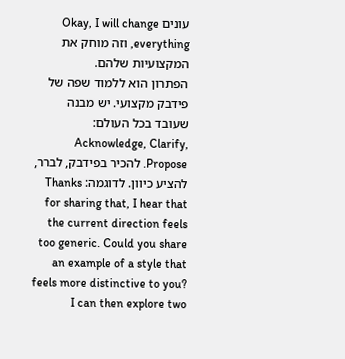עונים Okay, I will change everything, וזה מוחק את המקצועיות שלהם.
הפתרון הוא ללמוד שפה של פידבק מקצועי. יש מבנה שעובד בכל העולם: Acknowledge, Clarify, Propose. להכיר בפידבק, לברר, להציע כיוון. לדוגמה: Thanks for sharing that, I hear that the current direction feels too generic. Could you share an example of a style that feels more distinctive to you? I can then explore two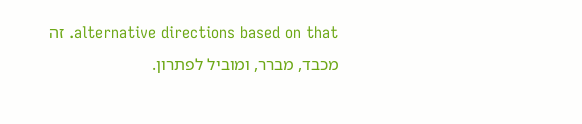alternative directions based on that. זה מכבד, מברר, ומוביל לפתרון.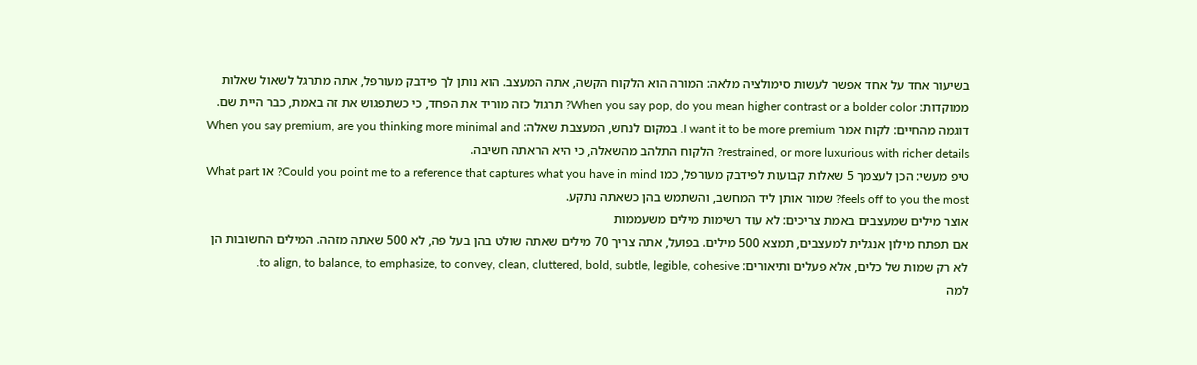בשיעור אחד על אחד אפשר לעשות סימולציה מלאה: המורה הוא הלקוח הקשה, אתה המעצב. הוא נותן לך פידבק מעורפל, אתה מתרגל לשאול שאלות ממוקדות: When you say pop, do you mean higher contrast or a bolder color? תרגול כזה מוריד את הפחד, כי כשתפגוש את זה באמת, כבר היית שם.
דוגמה מהחיים: לקוח אמר I want it to be more premium. במקום לנחש, המעצבת שאלה: When you say premium, are you thinking more minimal and restrained, or more luxurious with richer details? הלקוח התלהב מהשאלה, כי היא הראתה חשיבה.
טיפ מעשי: הכן לעצמך 5 שאלות קבועות לפידבק מעורפל, כמו Could you point me to a reference that captures what you have in mind? או What part feels off to you the most? שמור אותן ליד המחשב, והשתמש בהן כשאתה נתקע.
אוצר מילים שמעצבים באמת צריכים: לא עוד רשימות מילים משעממות
אם תפתח מילון אנגלית למעצבים, תמצא 500 מילים. בפועל, אתה צריך 70 מילים שאתה שולט בהן בעל פה, לא 500 שאתה מזהה. המילים החשובות הן לא רק שמות של כלים, אלא פעלים ותיאורים: to align, to balance, to emphasize, to convey, clean, cluttered, bold, subtle, legible, cohesive.
למה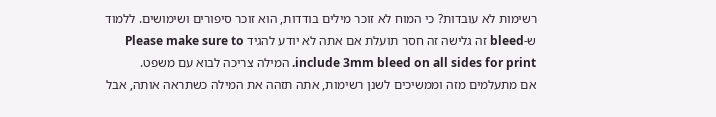רשימות לא עובדות? כי המוח לא זוכר מילים בודדות, הוא זוכר סיפורים ושימושים. ללמוד ש-bleed זה גלישה זה חסר תועלת אם אתה לא יודע להגיד Please make sure to include 3mm bleed on all sides for print. המילה צריכה לבוא עם משפט.
אם מתעלמים מזה וממשיכים לשנן רשימות, אתה תזהה את המילה כשתראה אותה, אבל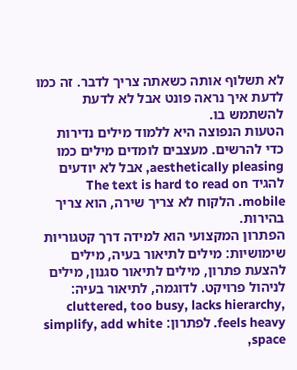לא תשלוף אותה כשאתה צריך לדבר. זה כמו לדעת איך נראה פונט אבל לא לדעת להשתמש בו.
הטעות הנפוצה היא ללמוד מילים נדירות כדי להרשים. מעצבים לומדים מילים כמו aesthetically pleasing, אבל לא יודעים להגיד The text is hard to read on mobile. הלקוח לא צריך שירה, הוא צריך בהירות.
הפתרון המקצועי הוא למידה דרך קטגוריות שימושיות: מילים לתיאור בעיה, מילים להצעת פתרון, מילים לתיאור סגנון, מילים לניהול פרויקט. לדוגמה, לתיאור בעיה: cluttered, too busy, lacks hierarchy, feels heavy. לפתרון: simplify, add white space,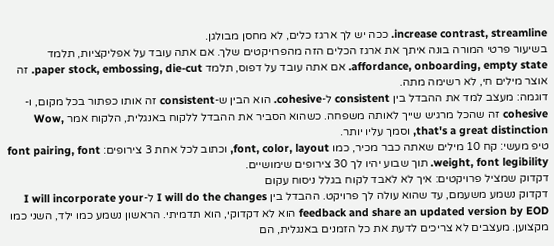increase contrast, streamline. ככה יש לך ארגז כלים, לא מחסן מבולגן.
בשיעור פרטי המורה בונה איתך את ארגז הכלים הזה מהפרויקטים שלך. אם אתה עובד על אפליקציות, תלמד affordance, onboarding, empty state. אם אתה עובד על דפוס, תלמד paper stock, embossing, die-cut. זה אוצר מילים חי, לא רשימה מתה.
דוגמה: מעצב למד את ההבדל בין consistent ל-cohesive. הוא הבין ש-consistent זה אותו כפתור בכל מקום, ו-cohesive זה שהכל מרגיש שייך לאותה משפחה. כשהוא הסביר את ההבדל ללקוח באנגלית, הלקוח אמר Wow, that's a great distinction, וסמך עליו יותר.
טיפ מעשי: קח 10 מילים שאתה כבר מכיר, כמו font, color, layout, וכתוב לכל אחת 3 צירופים: font pairing, font weight, font legibility. תוך שבוע יהיו לך 30 צירופים שימושיים.
דקדוק שמציל פרויקטים: איך לא לאבד לקוח בגלל ניסוח עקום
דקדוק נשמע משעמם, עד שהוא עולה לך פרויקט. ההבדל בין I will do the changes ל-I will incorporate your feedback and share an updated version by EOD הוא לא דקדוקי, הוא תדמיתי. הראשון נשמע כמו ילד, השני כמו מקצוען. מעצבים לא צריכים לדעת את כל הזמנים באנגלית, הם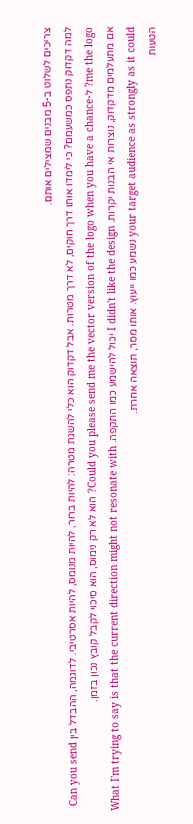צריכים לשלוט ב-5 מבנים שמצילים אותם.
למה דקדוק נתפס כמשעמם? כי לימדו אותו דרך חוקים, לא דרך מטרות. אבל דקדוק הוא כלי להשגת מטרה: להיות ברור, להיות מנומס, להיות אסרטיבי. לדוגמה, ההבדל בין Can you send me the logo? ל-Could you please send me the vector version of the logo when you have a chance? הוא לא רק נימוס, הוא סיכוי לקבל קובץ נכון בזמן.
אם מתעלמים מדקדוק, נוצרות אי הבנות יקרות. I didn't like the design יכול להישמע כמו התקפה. What I'm trying to say is that the current direction might not resonate with your target audience as strongly as it could נשמע כמו ייעוץ. אותו מסר, תוצאה אחרת.
הטעות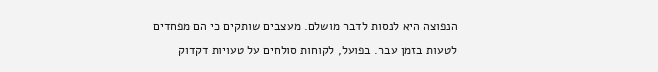הנפוצה היא לנסות לדבר מושלם. מעצבים שותקים כי הם מפחדים לטעות בזמן עבר. בפועל, לקוחות סולחים על טעויות דקדוק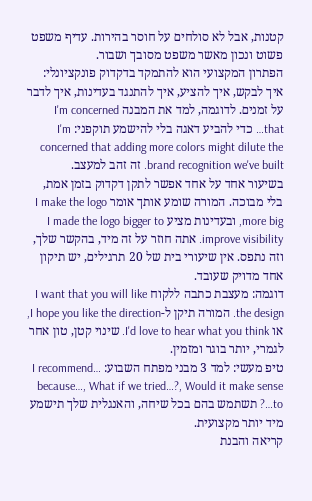קטנות, אבל לא סולחים על חוסר בהירות. עדיף משפט פשוט ונכון מאשר משפט מסובך ושבור.
הפתרון המקצועי הוא להתמקד בדקדוק פונקציונלי: איך לבקש, איך להציע, איך להתנגד בעדינות, איך לדבר על זמנים. לדוגמה, למד את המבנה I'm concerned that… כדי להביע דאגה בלי להישמע תוקפני: I'm concerned that adding more colors might dilute the brand recognition we've built. זה זהב למעצב.
בשיעור אחד על אחד אפשר לתקן דקדוק בזמן אמת, בלי מבוכה. המורה שומע אותך אומר I make the logo more big, ובעדינות מציע I made the logo bigger to improve visibility. אתה חוזר על זה מיד, בהקשר שלך, וזה נתפס. אין שיעורי בית של 20 תרגילים, יש תיקון אחד מדויק שעובד.
דוגמה: מעצבת כתבה ללקוח I want that you will like the design. המורה תיקן ל-I hope you like the direction, או I'd love to hear what you think. שינוי קטן, טון אחר לגמרי, יותר בוגר ומזמין.
טיפ מעשי: למד 3 מבני מפתח השבוע: I recommend… because…, What if we tried…?, Would it make sense to…? תשתמש בהם בכל שיחה, והאנגלית שלך תישמע מיד יותר מקצועית.
קריאה והבנת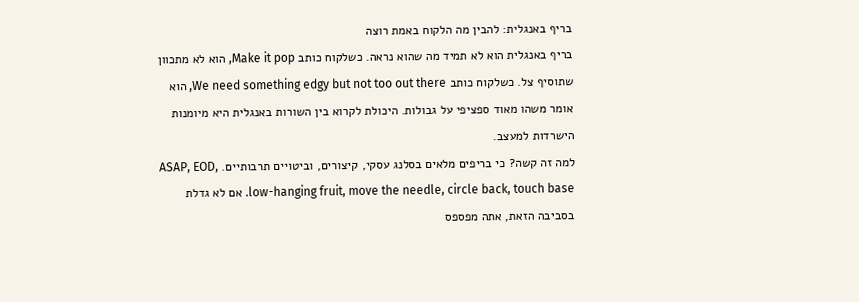בריף באנגלית: להבין מה הלקוח באמת רוצה
בריף באנגלית הוא לא תמיד מה שהוא נראה. כשלקוח כותב Make it pop, הוא לא מתכוון שתוסיף צל. כשלקוח כותב We need something edgy but not too out there, הוא אומר משהו מאוד ספציפי על גבולות. היכולת לקרוא בין השורות באנגלית היא מיומנות הישרדות למעצב.
למה זה קשה? כי בריפים מלאים בסלנג עסקי, קיצורים, וביטויים תרבותיים. ASAP, EOD, low-hanging fruit, move the needle, circle back, touch base. אם לא גדלת בסביבה הזאת, אתה מפספס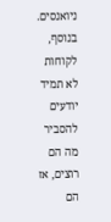ניואנסים. בנוסף, לקוחות לא תמיד יודעים להסביר מה הם רוצים, אז הם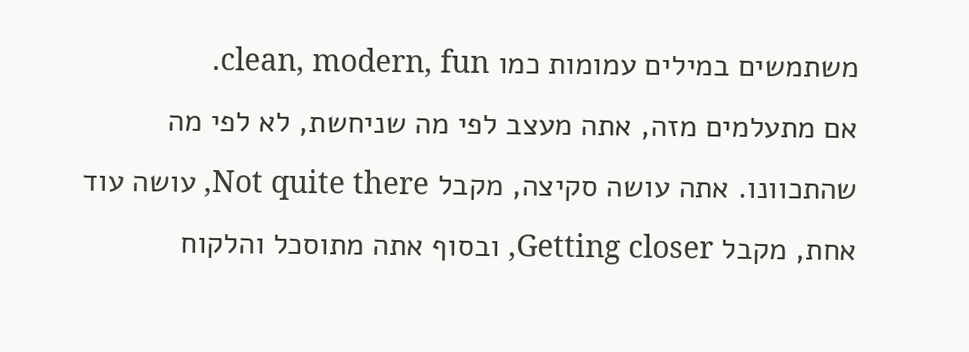משתמשים במילים עמומות כמו clean, modern, fun.
אם מתעלמים מזה, אתה מעצב לפי מה שניחשת, לא לפי מה שהתכוונו. אתה עושה סקיצה, מקבל Not quite there, עושה עוד אחת, מקבל Getting closer, ובסוף אתה מתוסכל והלקוח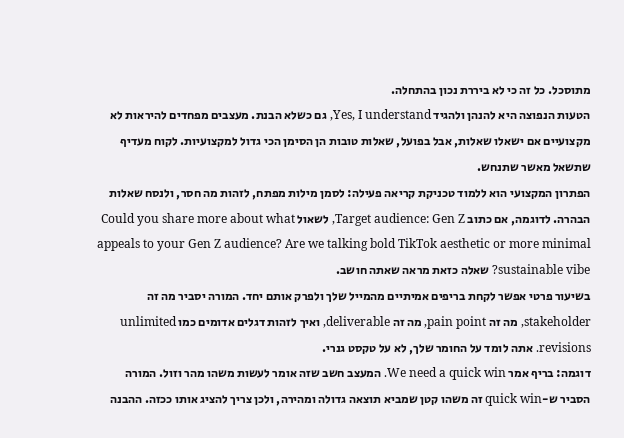מתוסכל. כל זה כי לא ביררת נכון בהתחלה.
הטעות הנפוצה היא להנהן ולהגיד Yes, I understand, גם כשלא הבנת. מעצבים מפחדים להיראות לא מקצועיים אם ישאלו שאלות, אבל בפועל, שאלות טובות הן הסימן הכי גדול למקצועיות. לקוח מעדיף שתשאל מאשר שתנחש.
הפתרון המקצועי הוא ללמוד טכניקת קריאה פעילה: לסמן מילות מפתח, לזהות מה חסר, ולנסח שאלות הבהרה. לדוגמה, אם כתוב Target audience: Gen Z, לשאול Could you share more about what appeals to your Gen Z audience? Are we talking bold TikTok aesthetic or more minimal sustainable vibe? שאלה כזאת מראה שאתה חושב.
בשיעור פרטי אפשר לקחת בריפים אמיתיים מהמייל שלך ולפרק אותם יחד. המורה יסביר מה זה stakeholder, מה זה pain point, מה זה deliverable, ואיך לזהות דגלים אדומים כמו unlimited revisions. אתה לומד על החומר שלך, לא על טקסט גנרי.
דוגמה: בריף אמר We need a quick win. המעצב חשב שזה אומר לעשות משהו מהר וזול. המורה הסביר ש-quick win זה משהו קטן שמביא תוצאה גדולה ומהירה, ולכן צריך להציג אותו ככזה. ההבנה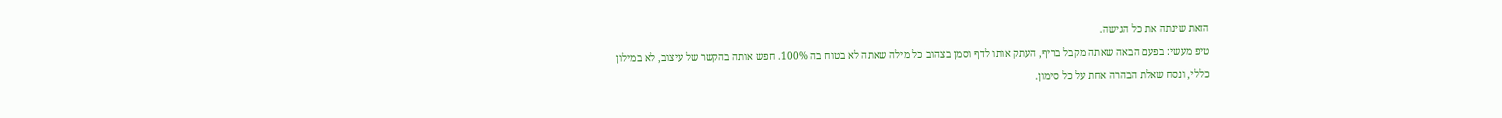הזאת שינתה את כל הגישה.
טיפ מעשי: בפעם הבאה שאתה מקבל בריף, העתק אותו לדף וסמן בצהוב כל מילה שאתה לא בטוח בה 100%. חפש אותה בהקשר של עיצוב, לא במילון כללי, ונסח שאלת הבהרה אחת על כל סימון.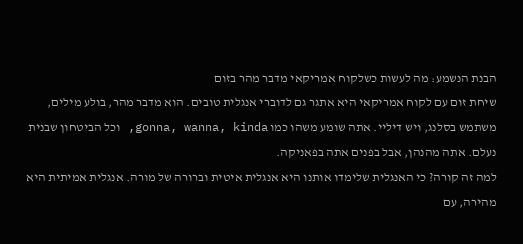הבנת הנשמע: מה לעשות כשלקוח אמריקאי מדבר מהר בזום
שיחת זום עם לקוח אמריקאי היא אתגר גם לדוברי אנגלית טובים. הוא מדבר מהר, בולע מילים, משתמש בסלנג, ויש דיליי. אתה שומע משהו כמו gonna, wanna, kinda, וכל הביטחון שבנית נעלם. אתה מהנהן, אבל בפנים אתה בפאניקה.
למה זה קורה? כי האנגלית שלימדו אותנו היא אנגלית איטית וברורה של מורה. אנגלית אמיתית היא מהירה, עם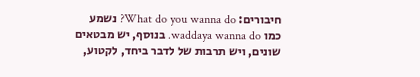חיבורים: What do you wanna do? נשמע כמו waddaya wanna do. בנוסף, יש מבטאים שונים, ויש תרבות של לדבר ביחד, לקטוע,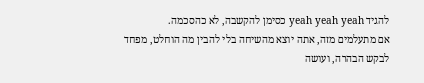להגיד yeah yeah yeah כסימן להקשבה, לא כהסכמה.
אם מתעלמים מזה, אתה יוצא מהשיחה בלי להבין מה הוחלט, מפחד לבקש הבהרה, ועושה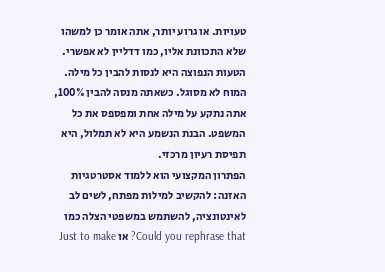טעויות. או גרוע יותר, אתה אומר כן למשהו שלא התכוונת אליו, כמו דדליין לא אפשרי.
הטעות הנפוצה היא לנסות להבין כל מילה. המוח לא מסוגל. כשאתה מנסה להבין 100%, אתה נתקע על מילה אחת ומפספס את כל המשפט. הבנת הנשמע היא לא תמלול, היא תפיסת רעיון מרכזי.
הפתרון המקצועי הוא ללמוד אסטרטגיות האזנה: להקשיב למילות מפתח, לשים לב לאינטונציה, להשתמש במשפטי הצלה כמו Could you rephrase that? או Just to make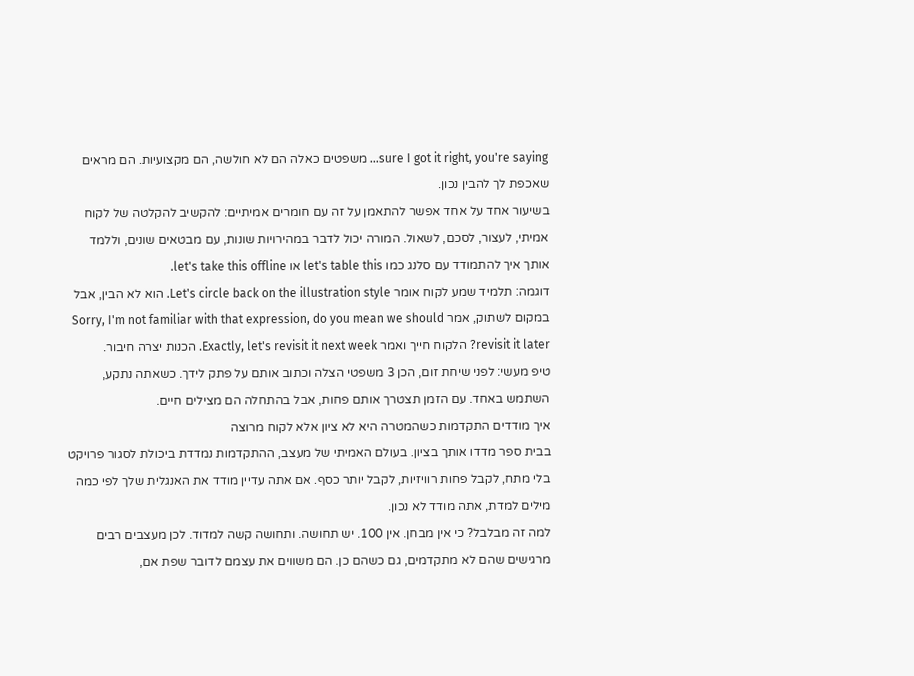sure I got it right, you're saying… משפטים כאלה הם לא חולשה, הם מקצועיות. הם מראים שאכפת לך להבין נכון.
בשיעור אחד על אחד אפשר להתאמן על זה עם חומרים אמיתיים: להקשיב להקלטה של לקוח אמיתי, לעצור, לסכם, לשאול. המורה יכול לדבר במהירויות שונות, עם מבטאים שונים, וללמד אותך איך להתמודד עם סלנג כמו let's table this או let's take this offline.
דוגמה: תלמיד שמע לקוח אומר Let's circle back on the illustration style. הוא לא הבין, אבל במקום לשתוק, אמר Sorry, I'm not familiar with that expression, do you mean we should revisit it later? הלקוח חייך ואמר Exactly, let's revisit it next week. הכנות יצרה חיבור.
טיפ מעשי: לפני שיחת זום, הכן 3 משפטי הצלה וכתוב אותם על פתק לידך. כשאתה נתקע, השתמש באחד. עם הזמן תצטרך אותם פחות, אבל בהתחלה הם מצילים חיים.
איך מודדים התקדמות כשהמטרה היא לא ציון אלא לקוח מרוצה
בבית ספר מדדו אותך בציון. בעולם האמיתי של מעצב, ההתקדמות נמדדת ביכולת לסגור פרויקט בלי מתח, לקבל פחות רוויזיות, לקבל יותר כסף. אם אתה עדיין מודד את האנגלית שלך לפי כמה מילים למדת, אתה מודד לא נכון.
למה זה מבלבל? כי אין מבחן. אין 100. יש תחושה. ותחושה קשה למדוד. לכן מעצבים רבים מרגישים שהם לא מתקדמים, גם כשהם כן. הם משווים את עצמם לדובר שפת אם,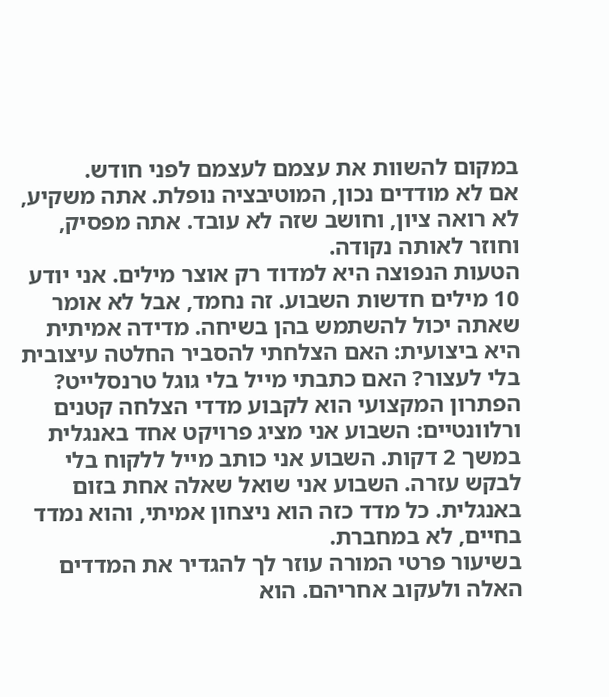במקום להשוות את עצמם לעצמם לפני חודש.
אם לא מודדים נכון, המוטיבציה נופלת. אתה משקיע, לא רואה ציון, וחושב שזה לא עובד. אתה מפסיק, וחוזר לאותה נקודה.
הטעות הנפוצה היא למדוד רק אוצר מילים. אני יודע 10 מילים חדשות השבוע. זה נחמד, אבל לא אומר שאתה יכול להשתמש בהן בשיחה. מדידה אמיתית היא ביצועית: האם הצלחתי להסביר החלטה עיצובית בלי לעצור? האם כתבתי מייל בלי גוגל טרנסלייט?
הפתרון המקצועי הוא לקבוע מדדי הצלחה קטנים ורלוונטיים: השבוע אני מציג פרויקט אחד באנגלית במשך 2 דקות. השבוע אני כותב מייל ללקוח בלי לבקש עזרה. השבוע אני שואל שאלה אחת בזום באנגלית. כל מדד כזה הוא ניצחון אמיתי, והוא נמדד בחיים, לא במחברת.
בשיעור פרטי המורה עוזר לך להגדיר את המדדים האלה ולעקוב אחריהם. הוא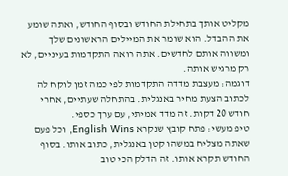מקליט אותך בתחילת החודש ובסוף החודש, ואתה שומע את ההבדל. הוא שומר את המיילים הראשונים שלך ומשווה אותם לחדשים. אתה רואה התקדמות בעיניים, לא רק מרגיש אותה.
דוגמה: מעצבת מדדה התקדמות לפי כמה זמן לוקח לה לכתוב הצעת מחיר באנגלית. בהתחלה שעתיים, אחרי חודש 20 דקות. זה מדד אמיתי, עם ערך כספי.
טיפ מעשי: פתח קובץ שנקרא English Wins, וכל פעם שאתה מצליח במשהו קטן באנגלית, כתוב אותו. בסוף החודש תקרא אותו. זה הדלק הכי טוב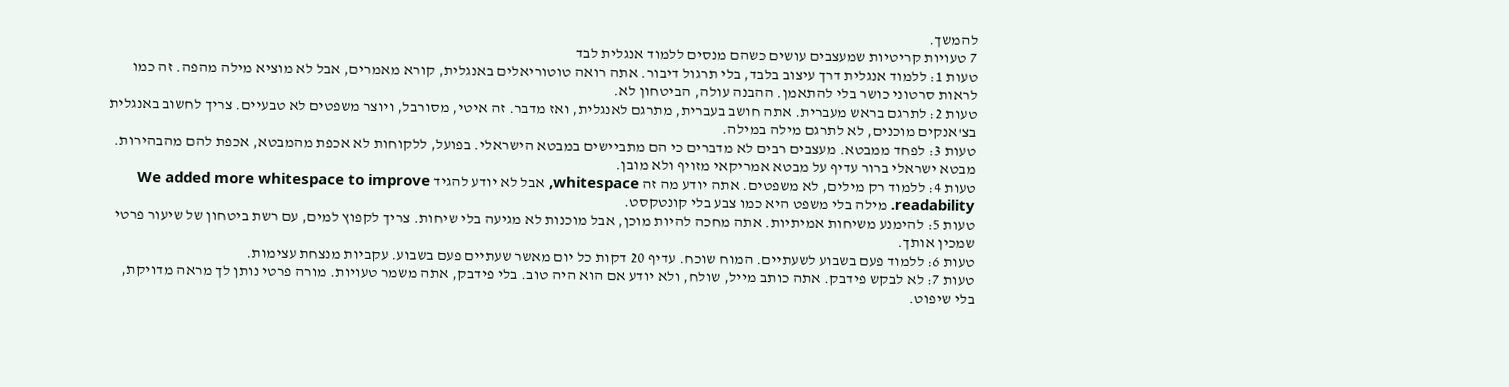להמשך.
7 טעויות קריטיות שמעצבים עושים כשהם מנסים ללמוד אנגלית לבד
טעות 1: ללמוד אנגלית דרך עיצוב בלבד, בלי תרגול דיבור. אתה רואה טוטוריאלים באנגלית, קורא מאמרים, אבל לא מוציא מילה מהפה. זה כמו לראות סרטוני כושר בלי להתאמן. ההבנה עולה, הביטחון לא.
טעות 2: לתרגם בראש מעברית. אתה חושב בעברית, מתרגם לאנגלית, ואז מדבר. זה איטי, מסורבל, ויוצר משפטים לא טבעיים. צריך לחשוב באנגלית בצ'אנקים מוכנים, לא לתרגם מילה במילה.
טעות 3: לפחד ממבטא. מעצבים רבים לא מדברים כי הם מתביישים במבטא הישראלי. בפועל, ללקוחות לא אכפת מהמבטא, אכפת להם מהבהירות. מבטא ישראלי ברור עדיף על מבטא אמריקאי מזויף ולא מובן.
טעות 4: ללמוד רק מילים, לא משפטים. אתה יודע מה זה whitespace, אבל לא יודע להגיד We added more whitespace to improve readability. מילה בלי משפט היא כמו צבע בלי קונטקסט.
טעות 5: להימנע משיחות אמיתיות. אתה מחכה להיות מוכן, אבל מוכנות לא מגיעה בלי שיחות. צריך לקפוץ למים, עם רשת ביטחון של שיעור פרטי שמכין אותך.
טעות 6: ללמוד פעם בשבוע לשעתיים. המוח שוכח. עדיף 20 דקות כל יום מאשר שעתיים פעם בשבוע. עקביות מנצחת עצימות.
טעות 7: לא לבקש פידבק. אתה כותב מייל, שולח, ולא יודע אם הוא היה טוב. בלי פידבק, אתה משמר טעויות. מורה פרטי נותן לך מראה מדויקת, בלי שיפוט.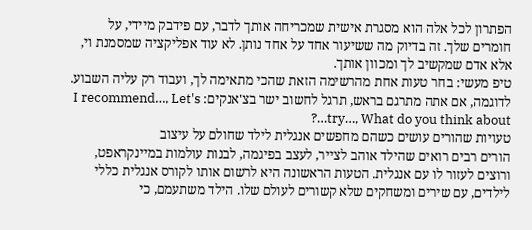הפתרון לכל אלה הוא מסגרת אישית שמכריחה אותך לדבר, עם פידבק מיידי, על חומרים שלך. זה בדיוק מה ששיעור אחד על אחד נותן. לא עוד אפליקציה שמסמנת וי, אלא אדם שמקשיב לך ומכוון אותך.
טיפ מעשי: בחר טעות אחת מהרשימה הזאת שהכי מתאימה לך, ועבוד רק עליה השבוע. לדוגמה, אם אתה מתרגם בראש, תרגל לחשוב ישר בצ'אנקים: I recommend…, Let's try…, What do you think about…?
טעויות שהורים עושים כשהם מחפשים אנגלית לילד שחולם על עיצוב
הורים רבים רואים שהילד אוהב לצייר, לעצב בפיגמה, לבנות עולמות במיינקראפט, ורוצים לעזור לו עם אנגלית. הטעות הראשונה היא לרשום אותו לקורס אנגלית כללי לילדים, עם שירים ומשחקים שלא קשורים לעולם שלו. הילד משתעמם, כי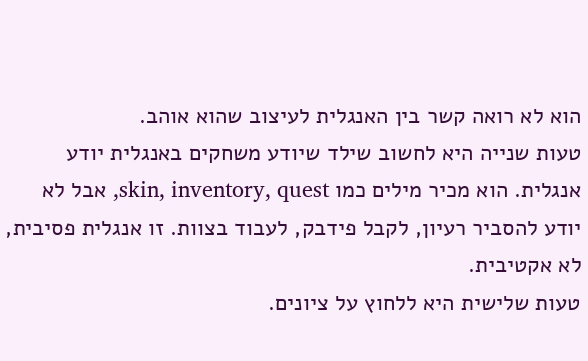הוא לא רואה קשר בין האנגלית לעיצוב שהוא אוהב.
טעות שנייה היא לחשוב שילד שיודע משחקים באנגלית יודע אנגלית. הוא מכיר מילים כמו skin, inventory, quest, אבל לא יודע להסביר רעיון, לקבל פידבק, לעבוד בצוות. זו אנגלית פסיבית, לא אקטיבית.
טעות שלישית היא ללחוץ על ציונים.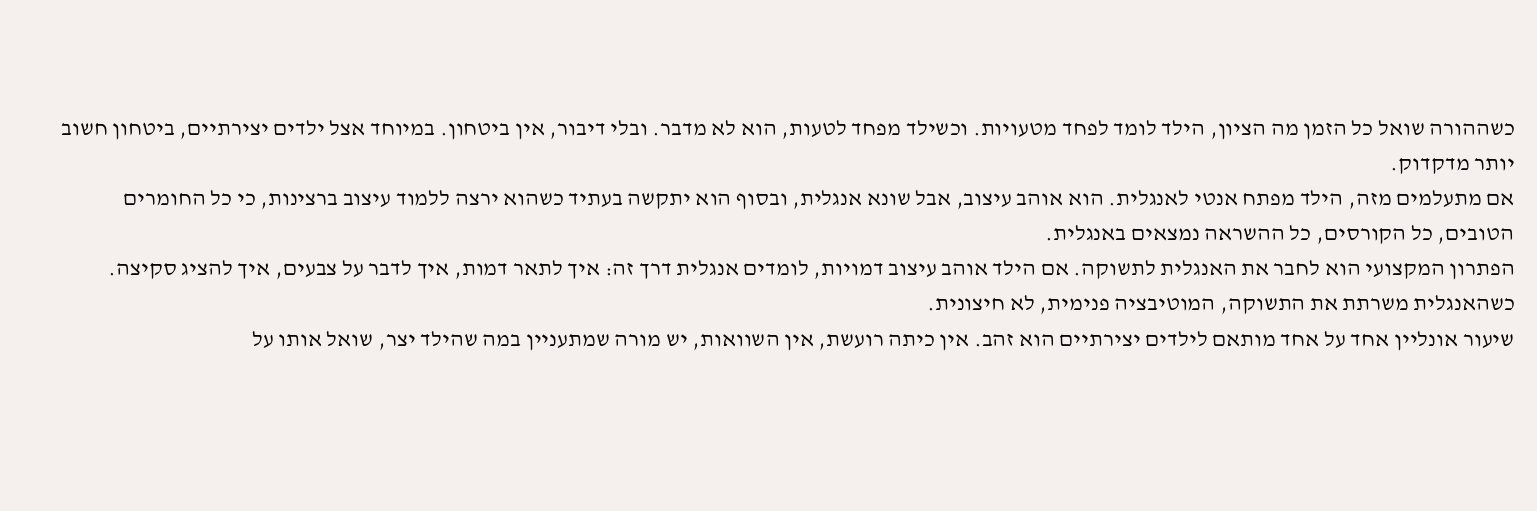כשההורה שואל כל הזמן מה הציון, הילד לומד לפחד מטעויות. וכשילד מפחד לטעות, הוא לא מדבר. ובלי דיבור, אין ביטחון. במיוחד אצל ילדים יצירתיים, ביטחון חשוב יותר מדקדוק.
אם מתעלמים מזה, הילד מפתח אנטי לאנגלית. הוא אוהב עיצוב, אבל שונא אנגלית, ובסוף הוא יתקשה בעתיד כשהוא ירצה ללמוד עיצוב ברצינות, כי כל החומרים הטובים, כל הקורסים, כל ההשראה נמצאים באנגלית.
הפתרון המקצועי הוא לחבר את האנגלית לתשוקה. אם הילד אוהב עיצוב דמויות, לומדים אנגלית דרך זה: איך לתאר דמות, איך לדבר על צבעים, איך להציג סקיצה. כשהאנגלית משרתת את התשוקה, המוטיבציה פנימית, לא חיצונית.
שיעור אונליין אחד על אחד מותאם לילדים יצירתיים הוא זהב. אין כיתה רועשת, אין השוואות, יש מורה שמתעניין במה שהילד יצר, שואל אותו על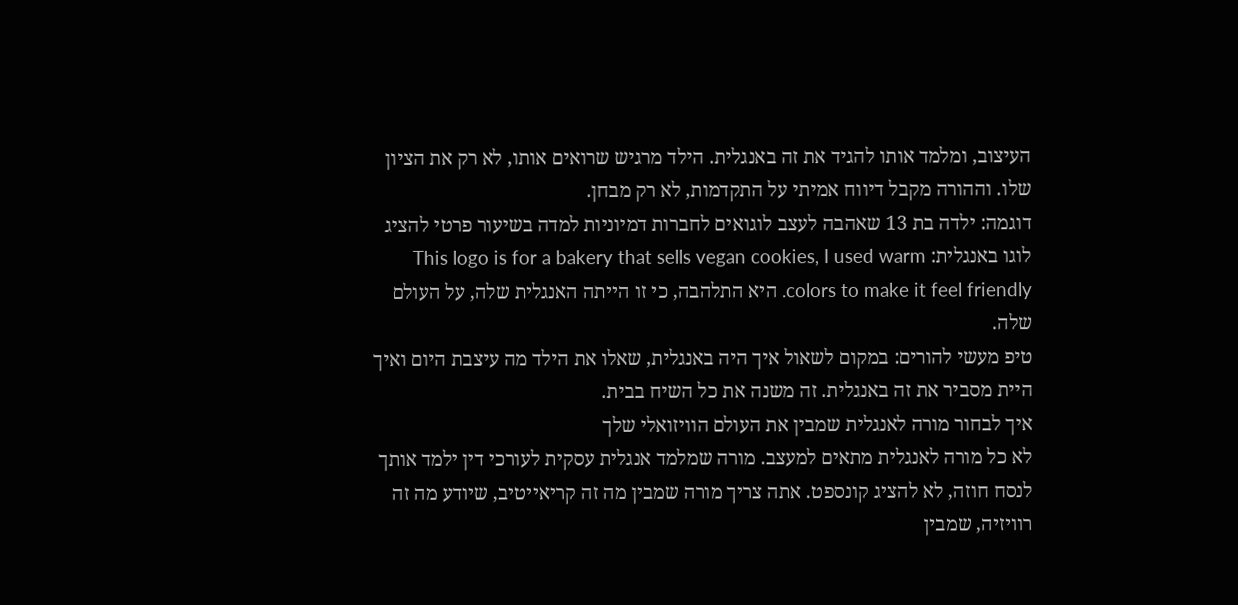העיצוב, ומלמד אותו להגיד את זה באנגלית. הילד מרגיש שרואים אותו, לא רק את הציון שלו. וההורה מקבל דיווח אמיתי על התקדמות, לא רק מבחן.
דוגמה: ילדה בת 13 שאהבה לעצב לוגואים לחברות דמיוניות למדה בשיעור פרטי להציג לוגו באנגלית: This logo is for a bakery that sells vegan cookies, I used warm colors to make it feel friendly. היא התלהבה, כי זו הייתה האנגלית שלה, על העולם שלה.
טיפ מעשי להורים: במקום לשאול איך היה באנגלית, שאלו את הילד מה עיצבת היום ואיך היית מסביר את זה באנגלית. זה משנה את כל השיח בבית.
איך לבחור מורה לאנגלית שמבין את העולם הוויזואלי שלך
לא כל מורה לאנגלית מתאים למעצב. מורה שמלמד אנגלית עסקית לעורכי דין ילמד אותך לנסח חוזה, לא להציג קונספט. אתה צריך מורה שמבין מה זה קריאייטיב, שיודע מה זה רוויזיה, שמבין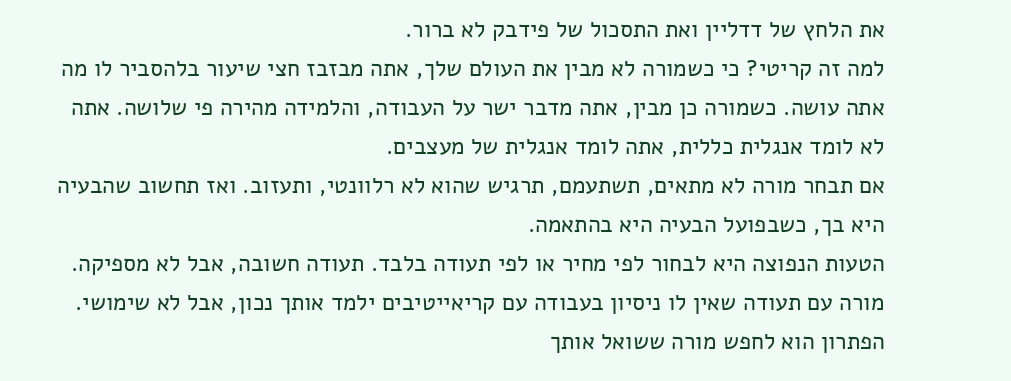את הלחץ של דדליין ואת התסכול של פידבק לא ברור.
למה זה קריטי? כי כשמורה לא מבין את העולם שלך, אתה מבזבז חצי שיעור בלהסביר לו מה אתה עושה. כשמורה כן מבין, אתה מדבר ישר על העבודה, והלמידה מהירה פי שלושה. אתה לא לומד אנגלית כללית, אתה לומד אנגלית של מעצבים.
אם תבחר מורה לא מתאים, תשתעמם, תרגיש שהוא לא רלוונטי, ותעזוב. ואז תחשוב שהבעיה היא בך, כשבפועל הבעיה היא בהתאמה.
הטעות הנפוצה היא לבחור לפי מחיר או לפי תעודה בלבד. תעודה חשובה, אבל לא מספיקה. מורה עם תעודה שאין לו ניסיון בעבודה עם קריאייטיבים ילמד אותך נכון, אבל לא שימושי.
הפתרון הוא לחפש מורה ששואל אותך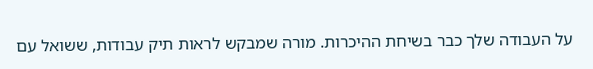על העבודה שלך כבר בשיחת ההיכרות. מורה שמבקש לראות תיק עבודות, ששואל עם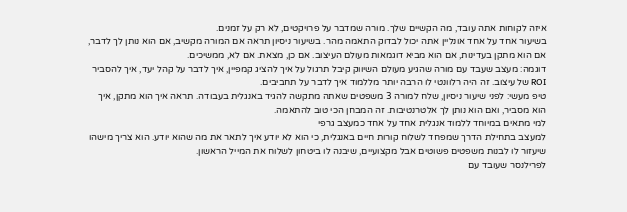איזה לקוחות אתה עובד, מה הקשיים שלך. מורה שמדבר על פרויקטים, לא רק על זמנים.
בשיעור אחד על אחד אונליין אתה יכול לבדוק התאמה מהר. בשיעור ניסיון תראה אם המורה מקשיב, אם הוא נותן לך לדבר, אם הוא מתקן בעדינות, אם הוא מביא דוגמאות מעולם העיצוב. אם כן, מצאת. אם לא, ממשיכים.
דוגמה: מעצב שעבד עם מורה שהגיע מעולם השיווק קיבל תרגול על איך להציג קמפיין, איך לדבר על קהל יעד, איך להסביר ROI של עיצוב. זה היה רלוונטי לו הרבה יותר מללמוד איך לדבר על תחביבים.
טיפ מעשי: לפני שיעור ניסיון, שלח למורה 3 משפטים שאתה מתקשה להגיד באנגלית בעבודה. תראה איך הוא מתקן, איך הוא מסביר, ואם הוא נותן לך אלטרנטיבות. זה המבחן הכי טוב להתאמה.
למי מתאים במיוחד ללמוד אנגלית אחד על אחד כמעצב גרפי
למעצב בתחילת הדרך שמפחד לשלוח קורות חיים באנגלית, כי הוא לא יודע איך לתאר את מה שהוא יודע. הוא צריך מישהו שיעזור לו לבנות משפטים פשוטים אבל מקצועיים, שיבנה לו ביטחון לשלוח את המייל הראשון.
לפרילנסר שעובד עם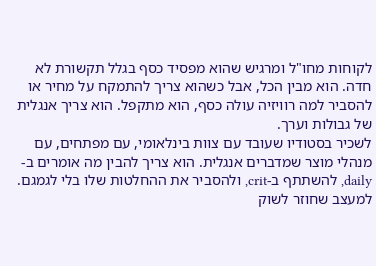לקוחות מחו"ל ומרגיש שהוא מפסיד כסף בגלל תקשורת לא חדה. הוא מבין הכל, אבל כשהוא צריך להתמקח על מחיר או להסביר למה רוויזיה עולה כסף, הוא מתקפל. הוא צריך אנגלית של גבולות וערך.
לשכיר בסטודיו שעובד עם צוות בינלאומי, עם מפתחים, עם מנהלי מוצר שמדברים אנגלית. הוא צריך להבין מה אומרים ב-daily, להשתתף ב-crit, ולהסביר את ההחלטות שלו בלי לגמגם.
למעצב שחוזר לשוק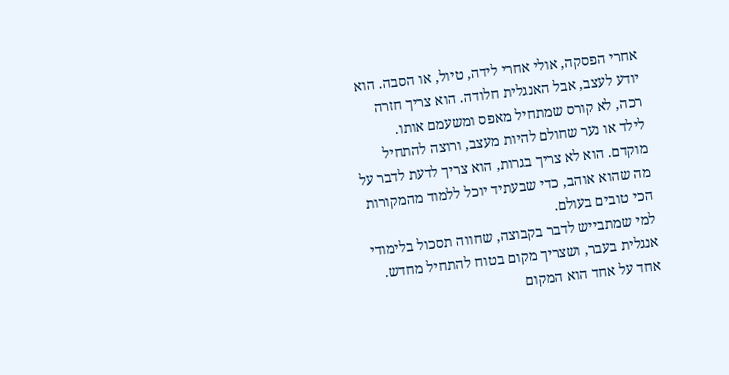אחרי הפסקה, אולי אחרי לידה, טיול, או הסבה. הוא יודע לעצב, אבל האנגלית חלודה. הוא צריך חזרה רכה, לא קורס שמתחיל מאפס ומשעמם אותו.
לילד או נער שחולם להיות מעצב, ורוצה להתחיל מוקדם. הוא לא צריך בגרות, הוא צריך לדעת לדבר על מה שהוא אוהב, כדי שבעתיד יוכל ללמוד מהמקורות הכי טובים בעולם.
למי שמתבייש לדבר בקבוצה, שחווה תסכול בלימודי אנגלית בעבר, ושצריך מקום בטוח להתחיל מחדש. אחד על אחד הוא המקום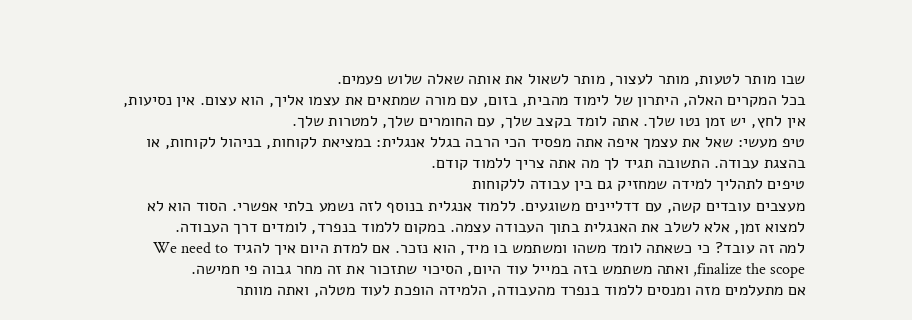שבו מותר לטעות, מותר לעצור, מותר לשאול את אותה שאלה שלוש פעמים.
בכל המקרים האלה, היתרון של לימוד מהבית, בזום, עם מורה שמתאים את עצמו אליך, הוא עצום. אין נסיעות, אין לחץ, יש זמן נטו שלך. אתה לומד בקצב שלך, עם החומרים שלך, למטרות שלך.
טיפ מעשי: שאל את עצמך איפה אתה מפסיד הכי הרבה בגלל אנגלית: במציאת לקוחות, בניהול לקוחות, או בהצגת עבודה. התשובה תגיד לך מה אתה צריך ללמוד קודם.
טיפים לתהליך למידה שמחזיק גם בין עבודה ללקוחות
מעצבים עובדים קשה, עם דדליינים משוגעים. ללמוד אנגלית בנוסף לזה נשמע בלתי אפשרי. הסוד הוא לא למצוא זמן, אלא לשלב את האנגלית בתוך העבודה עצמה. במקום ללמוד בנפרד, לומדים דרך העבודה.
למה זה עובד? כי כשאתה לומד משהו ומשתמש בו מיד, הוא נזכר. אם למדת היום איך להגיד We need to finalize the scope, ואתה משתמש בזה במייל עוד היום, הסיכוי שתזכור את זה מחר גבוה פי חמישה.
אם מתעלמים מזה ומנסים ללמוד בנפרד מהעבודה, הלמידה הופכת לעוד מטלה, ואתה מוותר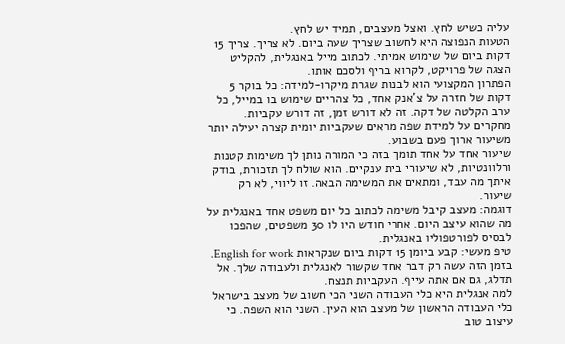עליה כשיש לחץ. ואצל מעצבים, תמיד יש לחץ.
הטעות הנפוצה היא לחשוב שצריך שעה ביום. לא צריך. צריך 15 דקות ביום של שימוש אמיתי. לכתוב מייל באנגלית, להקליט הצגה של פרויקט, לקרוא בריף ולסכם אותו.
הפתרון המקצועי הוא לבנות שגרת מיקרו-למידה: כל בוקר 5 דקות של חזרה על צ'אנק אחד, כל צהריים שימוש בו במייל, כל ערב הקלטה של דקה. זה לא דורש זמן, זה דורש עקביות. מחקרים על למידת שפה מראים שעקביות יומית קצרה יעילה יותר משיעור ארוך פעם בשבוע.
שיעור אחד על אחד תומך בזה כי המורה נותן לך משימות קטנות ורלוונטיות, לא שיעורי בית ענקיים. הוא שולח לך תזכורת, בודק איתך מה עבד, ומתאים את המשימה הבאה. זו ליווי, לא רק שיעור.
דוגמה: מעצב קיבל משימה לכתוב כל יום משפט אחד באנגלית על מה שהוא עיצב היום. אחרי חודש היו לו 30 משפטים, שהפכו לבסיס לפורטפוליו באנגלית.
טיפ מעשי: קבע ביומן 15 דקות ביום שנקראות English for work. בזמן הזה עשה רק דבר אחד שקשור לאנגלית ולעבודה שלך. אל תדלג, גם אם אתה עייף. העקביות תנצח.
למה אנגלית היא כלי העבודה השני הכי חשוב של מעצב בישראל
כלי העבודה הראשון של מעצב הוא העין. השני הוא השפה. כי עיצוב טוב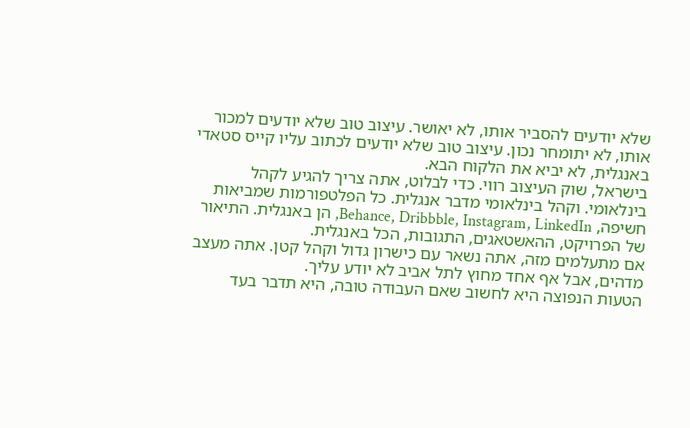שלא יודעים להסביר אותו, לא יאושר. עיצוב טוב שלא יודעים למכור אותו, לא יתומחר נכון. עיצוב טוב שלא יודעים לכתוב עליו קייס סטאדי באנגלית, לא יביא את הלקוח הבא.
בישראל, שוק העיצוב רווי. כדי לבלוט, אתה צריך להגיע לקהל בינלאומי. וקהל בינלאומי מדבר אנגלית. כל הפלטפורמות שמביאות חשיפה, Behance, Dribbble, Instagram, LinkedIn, הן באנגלית. התיאור של הפרויקט, ההאשטאגים, התגובות, הכל באנגלית.
אם מתעלמים מזה, אתה נשאר עם כישרון גדול וקהל קטן. אתה מעצב מדהים, אבל אף אחד מחוץ לתל אביב לא יודע עליך.
הטעות הנפוצה היא לחשוב שאם העבודה טובה, היא תדבר בעד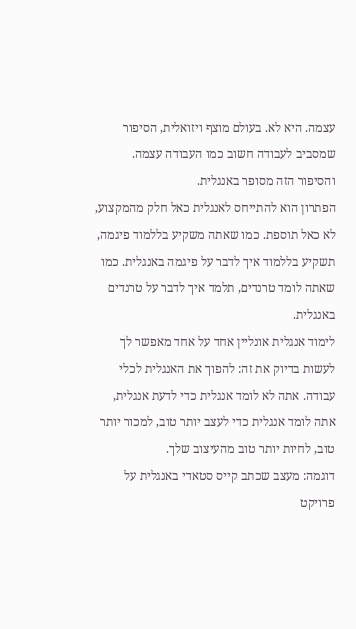עצמה. היא לא. בעולם מוצף ויזואלית, הסיפור שמסביב לעבודה חשוב כמו העבודה עצמה. והסיפור הזה מסופר באנגלית.
הפתרון הוא להתייחס לאנגלית כאל חלק מהמקצוע, לא כאל תוספת. כמו שאתה משקיע בללמוד פיגמה, תשקיע בללמוד איך לדבר על פיגמה באנגלית. כמו שאתה לומד טרנדים, תלמד איך לדבר על טרנדים באנגלית.
לימוד אנגלית אונליין אחד על אחד מאפשר לך לעשות בדיוק את זה: להפוך את האנגלית לכלי עבודה. אתה לא לומד אנגלית כדי לדעת אנגלית, אתה לומד אנגלית כדי לעצב יותר טוב, למכור יותר טוב, לחיות יותר טוב מהעיצוב שלך.
דוגמה: מעצב שכתב קייס סטאדי באנגלית על פרויקט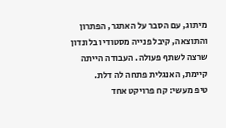מיתוג, עם הסבר על האתגר, הפתרון והתוצאה, קיבל פנייה מסטודיו בלונדון שרצה לשתף פעולה. העבודה הייתה קיימת, האנגלית פתחה לה דלת.
טיפ מעשי: קח פרויקט אחד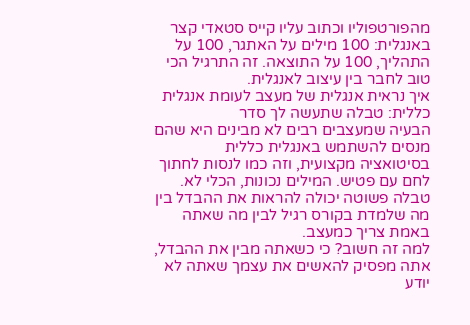מהפורטפוליו וכתוב עליו קייס סטאדי קצר באנגלית: 100 מילים על האתגר, 100 על התהליך, 100 על התוצאה. זה התרגיל הכי טוב לחבר בין עיצוב לאנגלית.
איך נראית אנגלית של מעצב לעומת אנגלית כללית: טבלה שתעשה לך סדר
הבעיה שמעצבים רבים לא מבינים היא שהם מנסים להשתמש באנגלית כללית בסיטואציה מקצועית, וזה כמו לנסות לחתוך לחם עם פטיש. המילים נכונות, הכלי לא. טבלה פשוטה יכולה להראות את ההבדל בין מה שלמדת בקורס רגיל לבין מה שאתה באמת צריך כמעצב.
למה זה חשוב? כי כשאתה מבין את ההבדל, אתה מפסיק להאשים את עצמך שאתה לא יודע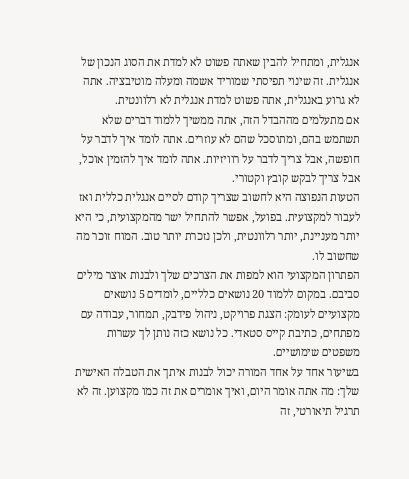אנגלית, ומתחיל להבין שאתה פשוט לא למדת את הסוג הנכון של אנגלית. זה שינוי תפיסתי שמוריד אשמה ומעלה מוטיבציה. אתה לא גרוע באנגלית, אתה פשוט למדת אנגלית לא רלוונטית.
אם מתעלמים מההבדל הזה, אתה ממשיך ללמוד דברים שלא תשתמש בהם, ומתוסכל שהם לא עוזרים. אתה לומד איך לדבר על חופשה, אבל צריך לדבר על רוויזיות. אתה לומד איך להזמין אוכל, אבל צריך לבקש קובץ וקטורי.
הטעות הנפוצה היא לחשוב שצריך קודם לסיים אנגלית כללית ואז לעבור למקצועית. בפועל, אפשר להתחיל ישר מהמקצועית, כי היא יותר מעניינת, יותר רלוונטית, ולכן נזכרת יותר טוב. המוח זוכר מה שחשוב לו.
הפתרון המקצועי הוא למפות את הצרכים שלך ולבנות אוצר מילים סביבם. במקום ללמוד 20 נושאים כלליים, לומדים 5 נושאים מקצועיים לעומק: הצגת פרויקט, ניהול פידבק, תמחור, עבודה עם מפתחים, כתיבת קייס סטאדי. כל נושא כזה נותן לך עשרות משפטים שימושיים.
בשיעור אחד על אחד המורה יכול לבנות איתך את הטבלה האישית שלך: מה אתה אומר היום, ואיך אומרים את זה כמו מקצוען. זה לא תרגיל תיאורטי, זה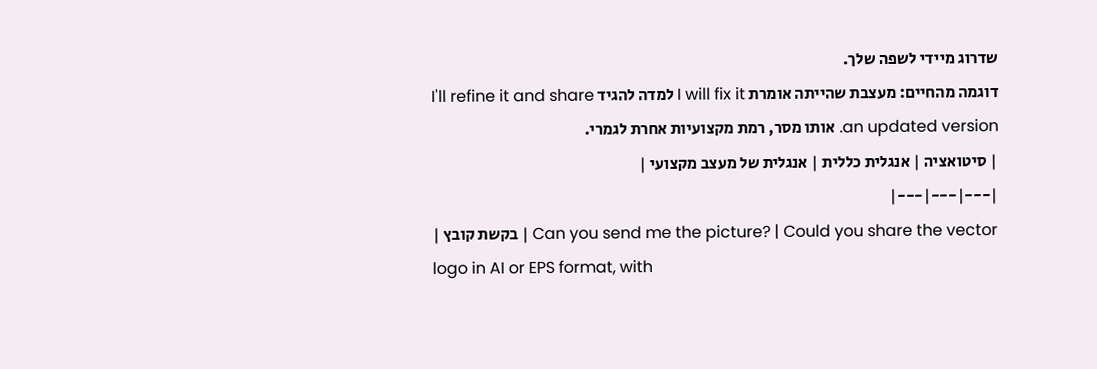שדרוג מיידי לשפה שלך.
דוגמה מהחיים: מעצבת שהייתה אומרת I will fix it למדה להגיד I'll refine it and share an updated version. אותו מסר, רמת מקצועיות אחרת לגמרי.
| סיטואציה | אנגלית כללית | אנגלית של מעצב מקצועי |
|---|---|---|
| בקשת קובץ | Can you send me the picture? | Could you share the vector logo in AI or EPS format, with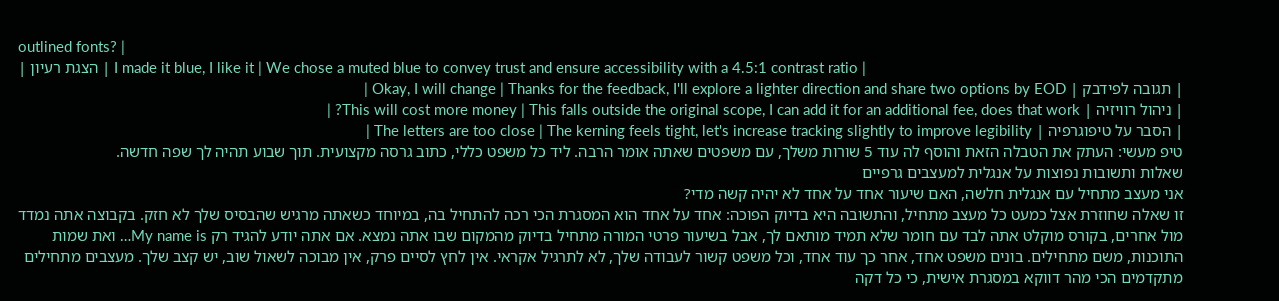outlined fonts? |
| הצגת רעיון | I made it blue, I like it | We chose a muted blue to convey trust and ensure accessibility with a 4.5:1 contrast ratio |
| תגובה לפידבק | Okay, I will change | Thanks for the feedback, I'll explore a lighter direction and share two options by EOD |
| ניהול רוויזיה | This will cost more money | This falls outside the original scope, I can add it for an additional fee, does that work? |
| הסבר על טיפוגרפיה | The letters are too close | The kerning feels tight, let's increase tracking slightly to improve legibility |
טיפ מעשי: העתק את הטבלה הזאת והוסף לה עוד 5 שורות משלך, עם משפטים שאתה אומר הרבה. ליד כל משפט כללי, כתוב גרסה מקצועית. תוך שבוע תהיה לך שפה חדשה.
שאלות ותשובות נפוצות על אנגלית למעצבים גרפיים
אני מעצב מתחיל עם אנגלית חלשה, האם שיעור אחד על אחד לא יהיה קשה מדי?
זו שאלה שחוזרת אצל כמעט כל מעצב מתחיל, והתשובה היא בדיוק הפוכה: אחד על אחד הוא המסגרת הכי רכה להתחיל בה, במיוחד כשאתה מרגיש שהבסיס שלך לא חזק. בקבוצה אתה נמדד מול אחרים, בקורס מוקלט אתה לבד עם חומר שלא תמיד מותאם לך, אבל בשיעור פרטי המורה מתחיל בדיוק מהמקום שבו אתה נמצא. אם אתה יודע להגיד רק My name is… ואת שמות התוכנות, משם מתחילים. בונים משפט אחד, אחר כך עוד אחד, וכל משפט קשור לעבודה שלך, לא לתרגיל אקראי. אין לחץ לסיים פרק, אין מבוכה לשאול שוב, יש קצב שלך. מעצבים מתחילים מתקדמים הכי מהר דווקא במסגרת אישית, כי כל דקה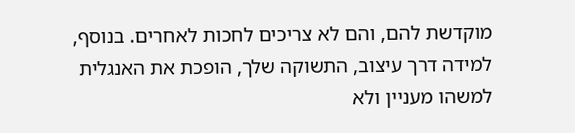מוקדשת להם, והם לא צריכים לחכות לאחרים. בנוסף, למידה דרך עיצוב, התשוקה שלך, הופכת את האנגלית למשהו מעניין ולא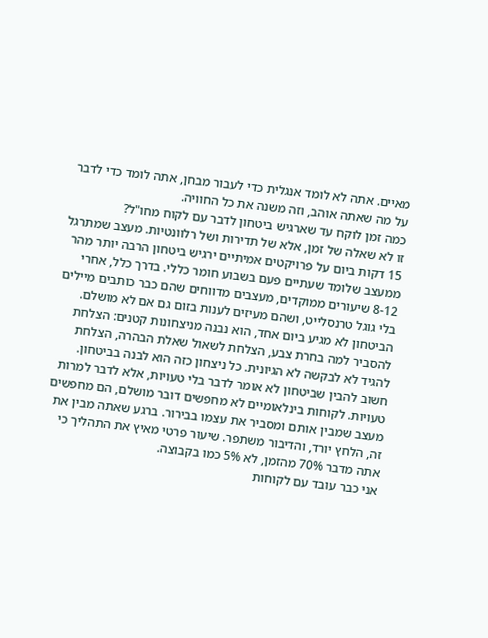מאיים. אתה לא לומד אנגלית כדי לעבור מבחן, אתה לומד כדי לדבר על מה שאתה אוהב, וזה משנה את כל החוויה.
כמה זמן לוקח עד שארגיש ביטחון לדבר עם לקוח מחו"ל?
זו לא שאלה של זמן, אלא של תדירות ושל רלוונטיות. מעצב שמתרגל 15 דקות ביום על פרויקטים אמיתיים ירגיש ביטחון הרבה יותר מהר ממעצב שלומד שעתיים פעם בשבוע חומר כללי. בדרך כלל, אחרי 8-12 שיעורים ממוקדים, מעצבים מדווחים שהם כבר כותבים מיילים בלי גוגל טרנסלייט, ושהם מעיזים לענות בזום גם אם לא מושלם. הביטחון לא מגיע ביום אחד, הוא נבנה מניצחונות קטנים: הצלחת להסביר למה בחרת צבע, הצלחת לשאול שאלת הבהרה, הצלחת להגיד לא לבקשה לא הגיונית. כל ניצחון כזה הוא לבנה בביטחון. חשוב להבין שביטחון לא אומר לדבר בלי טעויות, אלא לדבר למרות טעויות. לקוחות בינלאומיים לא מחפשים דובר מושלם, הם מחפשים מעצב שמבין אותם ומסביר את עצמו בבירור. ברגע שאתה מבין את זה, הלחץ יורד, והדיבור משתפר. שיעור פרטי מאיץ את התהליך כי אתה מדבר 70% מהזמן, לא 5% כמו בקבוצה.
אני כבר עובד עם לקוחות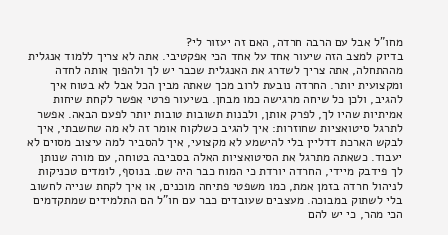מחו"ל אבל עם הרבה חרדה, האם זה יעזור לי?
בדיוק למצב הזה שיעור אחד על אחד הכי אפקטיבי. אתה לא צריך ללמוד אנגלית מההתחלה, אתה צריך לשדרג את האנגלית שכבר יש לך ולהפוך אותה לחדה ומקצועית יותר. החרדה נובעת לרוב מכך שאתה מבין הכל אבל לא בטוח איך להגיב, ולכן כל שיחה מרגישה כמו מבחן. בשיעור פרטי אפשר לקחת שיחות אמיתיות שהיו לך, לפרק אותן, ולבנות תשובות טובות יותר לפעם הבאה. אפשר לתרגל סיטואציות שחוזרות: איך להגיב כשלקוח אומר זה לא מה שחשבתי, איך לבקש הארכת דדליין בלי להישמע לא מקצועי, איך להסביר למה עיצוב מסוים לא יעבוד. כשאתה מתרגל את הסיטואציות האלה בסביבה בטוחה, עם מורה שנותן לך פידבק מיידי, החרדה יורדת כי המוח כבר היה שם. בנוסף, לומדים טכניקות לניהול חרדה בזמן אמת, כמו משפטי פתיחה מוכנים, או איך לקחת שנייה לחשוב בלי לשתוק במבוכה. מעצבים שעובדים כבר עם חו"ל הם התלמידים שמתקדמים הכי מהר, כי יש להם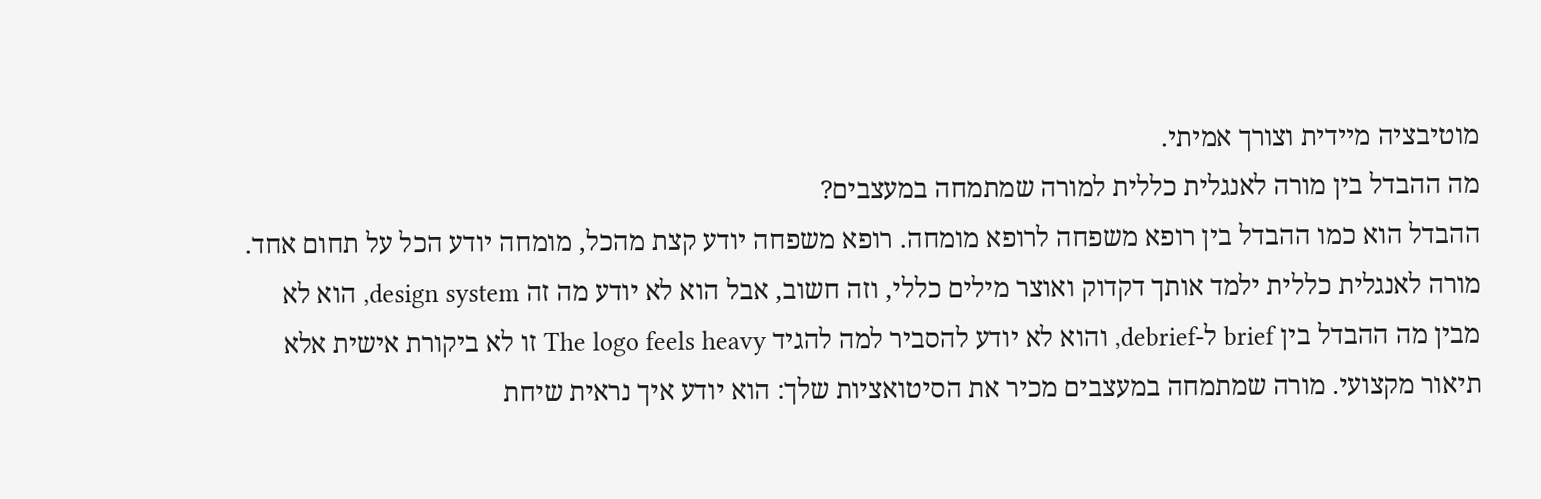מוטיבציה מיידית וצורך אמיתי.
מה ההבדל בין מורה לאנגלית כללית למורה שמתמחה במעצבים?
ההבדל הוא כמו ההבדל בין רופא משפחה לרופא מומחה. רופא משפחה יודע קצת מהכל, מומחה יודע הכל על תחום אחד. מורה לאנגלית כללית ילמד אותך דקדוק ואוצר מילים כללי, וזה חשוב, אבל הוא לא יודע מה זה design system, הוא לא מבין מה ההבדל בין brief ל-debrief, והוא לא יודע להסביר למה להגיד The logo feels heavy זו לא ביקורת אישית אלא תיאור מקצועי. מורה שמתמחה במעצבים מכיר את הסיטואציות שלך: הוא יודע איך נראית שיחת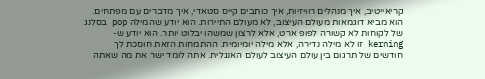קריאייטיב, איך מנהלים רוויזיות, איך כותבים קייס סטאדי, איך מדברים עם מפתחים. הוא מביא דוגמאות מעולם העיצוב, לא מעולם התיירות. הוא יודע שהמילה pop בסלנג של לקוחות לא קשורה לפופ ארט, אלא לרצון שמשהו יבלוט יותר. הוא יודע ש-kerning זו לא מילה נדירה, אלא מילה יומיומית. ההתמחות הזאת חוסכת לך חודשים של תרגום בין עולם העיצוב לעולם האנגלית. אתה לומד ישר את מה שאתה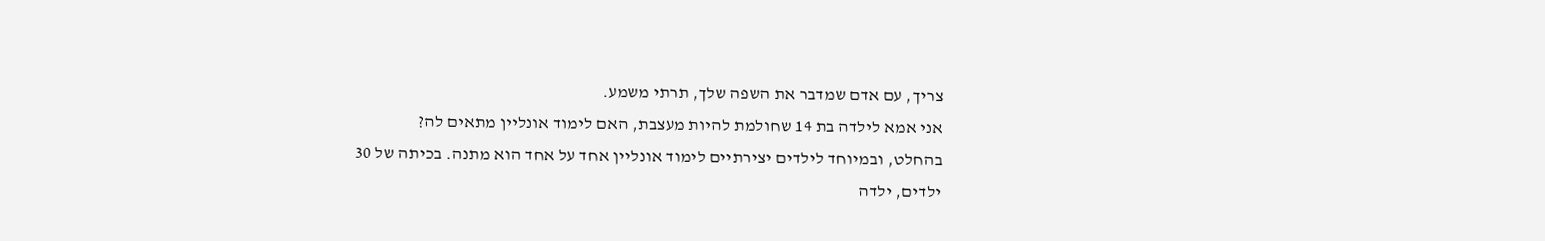צריך, עם אדם שמדבר את השפה שלך, תרתי משמע.
אני אמא לילדה בת 14 שחולמת להיות מעצבת, האם לימוד אונליין מתאים לה?
בהחלט, ובמיוחד לילדים יצירתיים לימוד אונליין אחד על אחד הוא מתנה. בכיתה של 30 ילדים, ילדה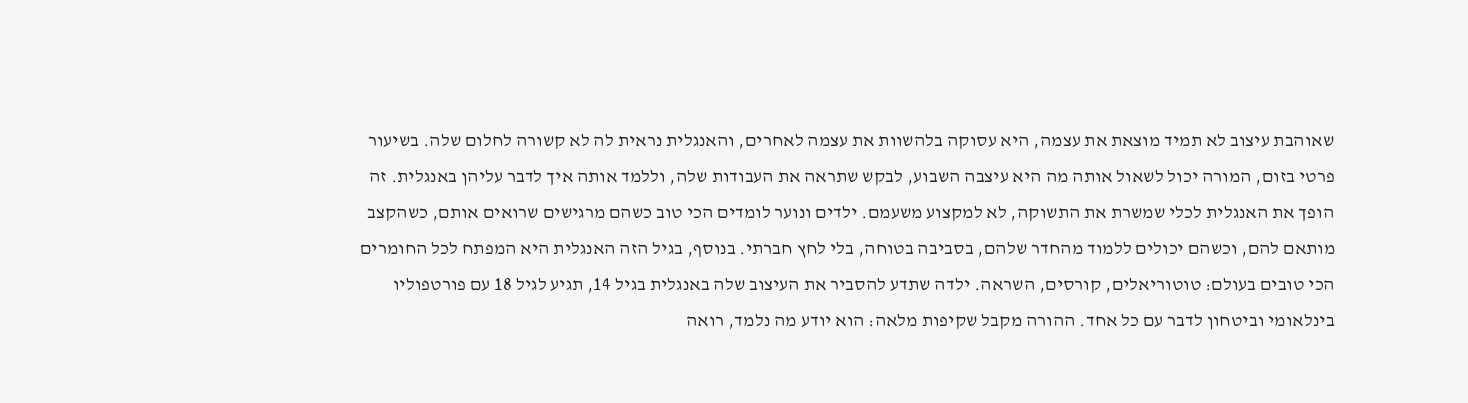שאוהבת עיצוב לא תמיד מוצאת את עצמה, היא עסוקה בלהשוות את עצמה לאחרים, והאנגלית נראית לה לא קשורה לחלום שלה. בשיעור פרטי בזום, המורה יכול לשאול אותה מה היא עיצבה השבוע, לבקש שתראה את העבודות שלה, וללמד אותה איך לדבר עליהן באנגלית. זה הופך את האנגלית לכלי שמשרת את התשוקה, לא למקצוע משעמם. ילדים ונוער לומדים הכי טוב כשהם מרגישים שרואים אותם, כשהקצב מותאם להם, וכשהם יכולים ללמוד מהחדר שלהם, בסביבה בטוחה, בלי לחץ חברתי. בנוסף, בגיל הזה האנגלית היא המפתח לכל החומרים הכי טובים בעולם: טוטוריאלים, קורסים, השראה. ילדה שתדע להסביר את העיצוב שלה באנגלית בגיל 14, תגיע לגיל 18 עם פורטפוליו בינלאומי וביטחון לדבר עם כל אחד. ההורה מקבל שקיפות מלאה: הוא יודע מה נלמד, רואה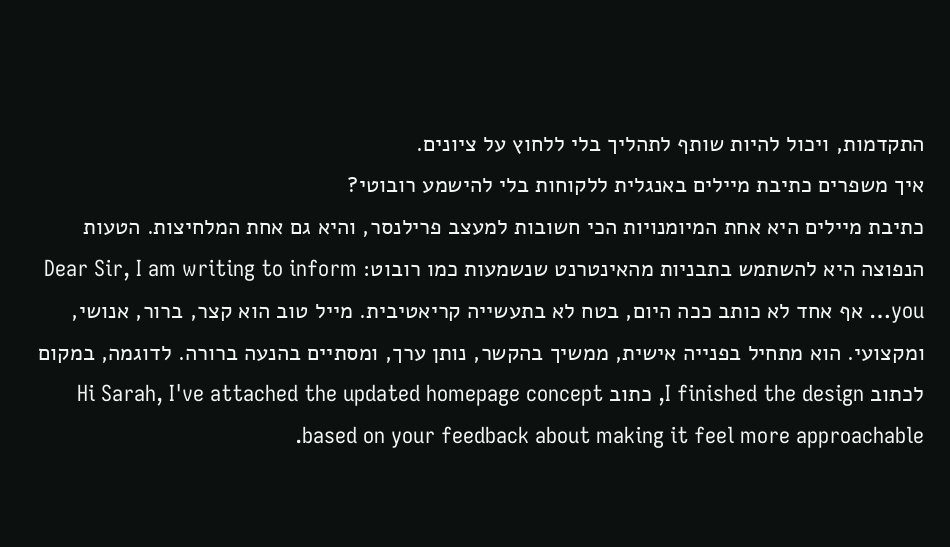התקדמות, ויכול להיות שותף לתהליך בלי ללחוץ על ציונים.
איך משפרים כתיבת מיילים באנגלית ללקוחות בלי להישמע רובוטי?
כתיבת מיילים היא אחת המיומנויות הכי חשובות למעצב פרילנסר, והיא גם אחת המלחיצות. הטעות הנפוצה היא להשתמש בתבניות מהאינטרנט שנשמעות כמו רובוט: Dear Sir, I am writing to inform you… אף אחד לא כותב ככה היום, בטח לא בתעשייה קריאטיבית. מייל טוב הוא קצר, ברור, אנושי, ומקצועי. הוא מתחיל בפנייה אישית, ממשיך בהקשר, נותן ערך, ומסתיים בהנעה ברורה. לדוגמה, במקום לכתוב I finished the design, כתוב Hi Sarah, I've attached the updated homepage concept based on your feedback about making it feel more approachable.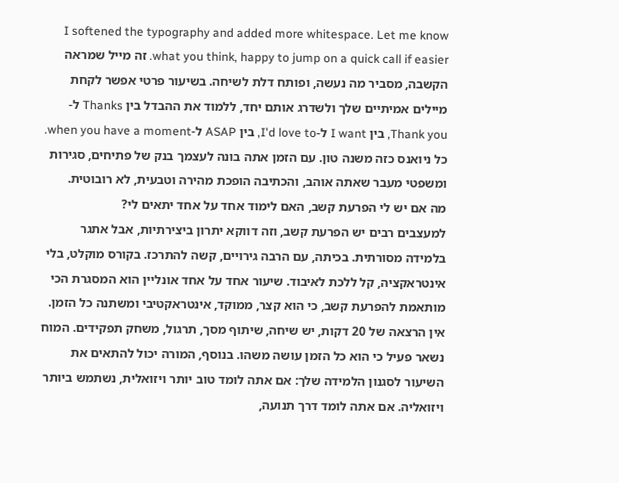I softened the typography and added more whitespace. Let me know what you think, happy to jump on a quick call if easier. זה מייל שמראה הקשבה, מסביר מה נעשה, ופותח דלת לשיחה. בשיעור פרטי אפשר לקחת מיילים אמיתיים שלך ולשדרג אותם יחד, ללמוד את ההבדל בין Thanks ל-Thank you, בין I want ל-I'd love to, בין ASAP ל-when you have a moment. כל ניואנס כזה משנה טון. עם הזמן אתה בונה לעצמך בנק של פתיחים, סגירות ומשפטי מעבר שאתה אוהב, והכתיבה הופכת מהירה וטבעית, לא רובוטית.
מה אם יש לי הפרעת קשב, האם לימוד אחד על אחד יתאים לי?
למעצבים רבים יש הפרעת קשב, וזה דווקא יתרון ביצירתיות, אבל אתגר בלמידה מסורתית. בכיתה, עם הרבה גירויים, קשה להתרכז. בקורס מוקלט, בלי אינטראקציה, קל ללכת לאיבוד. שיעור אחד על אחד אונליין הוא המסגרת הכי מותאמת להפרעת קשב, כי הוא קצר, ממוקד, אינטראקטיבי ומשתנה כל הזמן. אין הרצאה של 20 דקות, יש שיחה, שיתוף מסך, תרגול, משחק תפקידים. המוח נשאר פעיל כי הוא כל הזמן עושה משהו. בנוסף, המורה יכול להתאים את השיעור לסגנון הלמידה שלך: אם אתה לומד טוב יותר ויזואלית, נשתמש ביותר ויזואליה. אם אתה לומד דרך תנועה,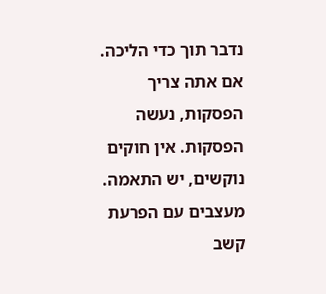נדבר תוך כדי הליכה. אם אתה צריך הפסקות, נעשה הפסקות. אין חוקים נוקשים, יש התאמה. מעצבים עם הפרעת קשב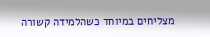מצליחים במיוחד כשהלמידה קשורה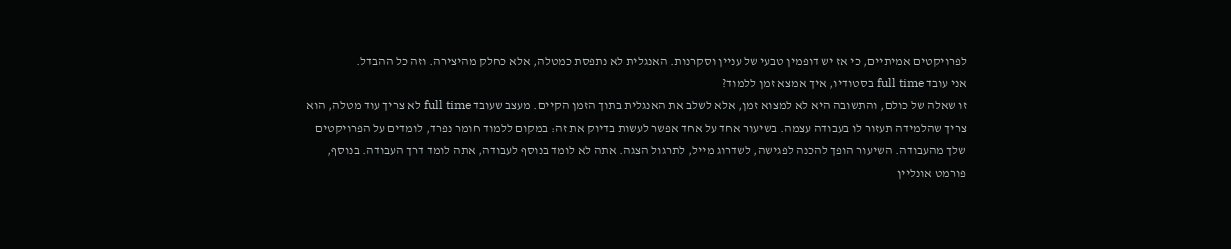לפרויקטים אמיתיים, כי אז יש דופמין טבעי של עניין וסקרנות. האנגלית לא נתפסת כמטלה, אלא כחלק מהיצירה. וזה כל ההבדל.
אני עובד full time בסטודיו, איך אמצא זמן ללמוד?
זו שאלה של כולם, והתשובה היא לא למצוא זמן, אלא לשלב את האנגלית בתוך הזמן הקיים. מעצב שעובד full time לא צריך עוד מטלה, הוא צריך שהלמידה תעזור לו בעבודה עצמה. בשיעור אחד על אחד אפשר לעשות בדיוק את זה: במקום ללמוד חומר נפרד, לומדים על הפרויקטים שלך מהעבודה. השיעור הופך להכנה לפגישה, לשדרוג מייל, לתרגול הצגה. אתה לא לומד בנוסף לעבודה, אתה לומד דרך העבודה. בנוסף, פורמט אונליין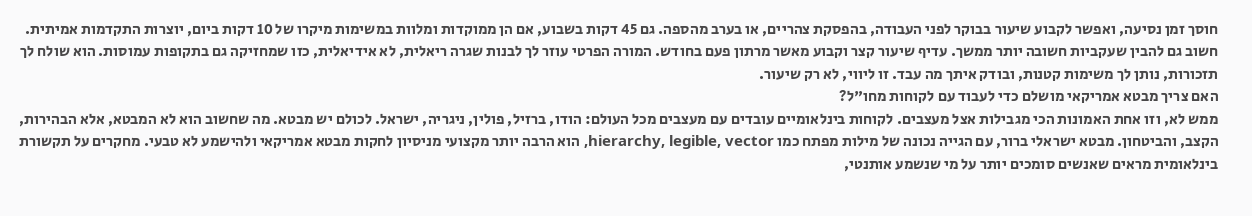חוסך זמן נסיעה, ואפשר לקבוע שיעור בבוקר לפני העבודה, בהפסקת צהריים, או בערב מהספה. גם 45 דקות בשבוע, אם הן ממוקדות ומלוות במשימות מיקרו של 10 דקות ביום, יוצרות התקדמות אמיתית. חשוב גם להבין שעקביות חשובה יותר ממשך. עדיף שיעור קצר וקבוע מאשר מרתון פעם בחודש. המורה הפרטי עוזר לך לבנות שגרה ריאלית, לא אידיאלית, כזו שמחזיקה גם בתקופות עמוסות. הוא שולח לך תזכורות, נותן לך משימות קטנות, ובודק איתך מה עבד. זו ליווי, לא רק שיעור.
האם צריך מבטא אמריקאי מושלם כדי לעבוד עם לקוחות מחו"ל?
ממש לא, וזו אחת האמונות הכי מגבילות אצל מעצבים. לקוחות בינלאומיים עובדים עם מעצבים מכל העולם: הודו, ברזיל, פולין, ניגריה, ישראל. לכולם יש מבטא. מה שחשוב הוא לא המבטא, אלא הבהירות, הקצב, והביטחון. מבטא ישראלי ברור, עם הגייה נכונה של מילות מפתח כמו hierarchy, legible, vector, הוא הרבה יותר מקצועי מניסיון לחקות מבטא אמריקאי ולהישמע לא טבעי. מחקרים על תקשורת בינלאומית מראים שאנשים סומכים יותר על מי שנשמע אותנטי,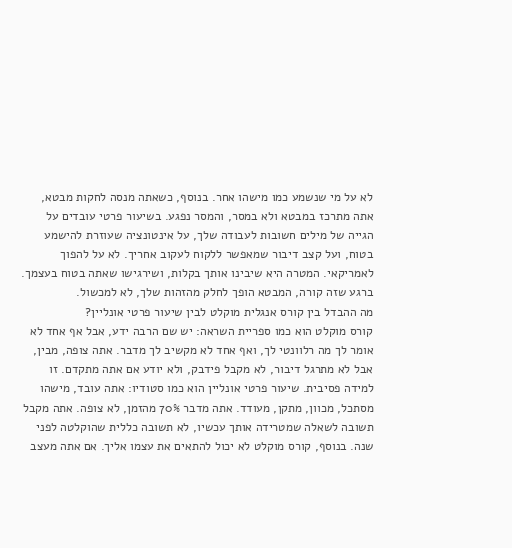לא על מי שנשמע כמו מישהו אחר. בנוסף, כשאתה מנסה לחקות מבטא, אתה מתרכז במבטא ולא במסר, והמסר נפגע. בשיעור פרטי עובדים על הגייה של מילים חשובות לעבודה שלך, על אינטונציה שעוזרת להישמע בטוח, ועל קצב דיבור שמאפשר ללקוח לעקוב אחריך. לא על להפוך לאמריקאי. המטרה היא שיבינו אותך בקלות, ושירגישו שאתה בטוח בעצמך. ברגע שזה קורה, המבטא הופך לחלק מהזהות שלך, לא למכשול.
מה ההבדל בין קורס אנגלית מוקלט לבין שיעור פרטי אונליין?
קורס מוקלט הוא כמו ספריית השראה: יש שם הרבה ידע, אבל אף אחד לא אומר לך מה רלוונטי לך, ואף אחד לא מקשיב לך מדבר. אתה צופה, מבין, אבל לא מתרגל דיבור, לא מקבל פידבק, ולא יודע אם אתה מתקדם. זו למידה פסיבית. שיעור פרטי אונליין הוא כמו סטודיו: אתה עובד, מישהו מסתכל, מכוון, מתקן, מעודד. אתה מדבר 70% מהזמן, לא צופה. אתה מקבל תשובה לשאלה שמטרידה אותך עכשיו, לא תשובה כללית שהוקלטה לפני שנה. בנוסף, קורס מוקלט לא יכול להתאים את עצמו אליך. אם אתה מעצב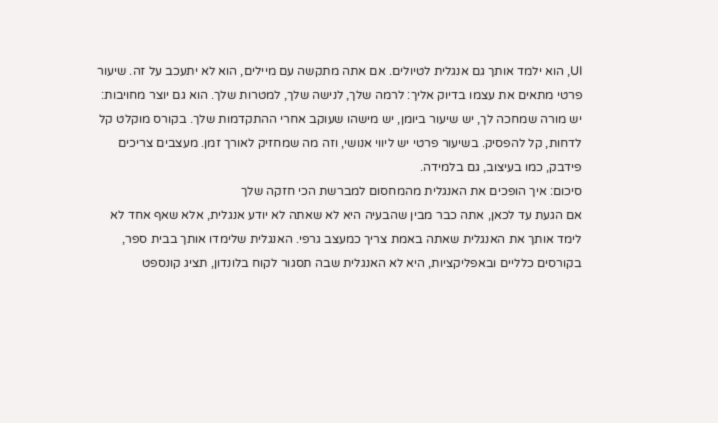UI, הוא ילמד אותך גם אנגלית לטיולים. אם אתה מתקשה עם מיילים, הוא לא יתעכב על זה. שיעור פרטי מתאים את עצמו בדיוק אליך: לרמה שלך, לנישה שלך, למטרות שלך. הוא גם יוצר מחויבות: יש מורה שמחכה לך, יש שיעור ביומן, יש מישהו שעוקב אחרי ההתקדמות שלך. בקורס מוקלט קל לדחות, קל להפסיק. בשיעור פרטי יש ליווי אנושי, וזה מה שמחזיק לאורך זמן. מעצבים צריכים פידבק, כמו בעיצוב, גם בלמידה.
סיכום: איך הופכים את האנגלית מהמחסום למברשת הכי חזקה שלך
אם הגעת עד לכאן, אתה כבר מבין שהבעיה היא לא שאתה לא יודע אנגלית, אלא שאף אחד לא לימד אותך את האנגלית שאתה באמת צריך כמעצב גרפי. האנגלית שלימדו אותך בבית ספר, בקורסים כלליים ובאפליקציות, היא לא האנגלית שבה תסגור לקוח בלונדון, תציג קונספט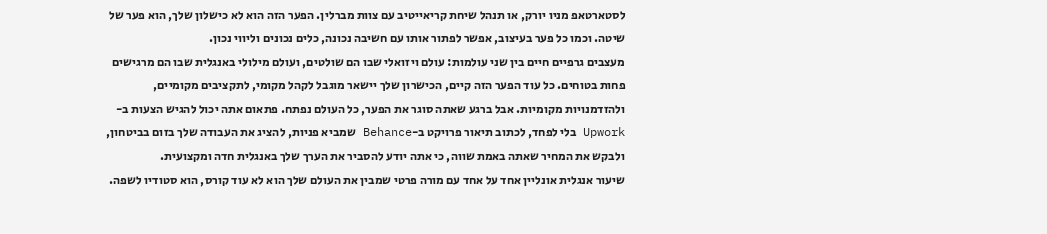לסטארטאפ מניו יורק, או תנהל שיחת קריאייטיב עם צוות מברלין. הפער הזה הוא לא כישלון שלך, הוא פער של שיטה. וכמו כל פער בעיצוב, אפשר לפתור אותו עם חשיבה נכונה, כלים נכונים וליווי נכון.
מעצבים גרפיים חיים בין שני עולמות: עולם ויזואלי שבו הם שולטים, ועולם מילולי באנגלית שבו הם מרגישים פחות בטוחים. כל עוד הפער הזה קיים, הכישרון שלך יישאר מוגבל לקהל מקומי, לתקציבים מקומיים, ולהזדמנויות מקומיות. אבל ברגע שאתה סוגר את הפער, כל העולם נפתח. פתאום אתה יכול להגיש הצעות ב-Upwork בלי לפחד, לכתוב תיאור פרויקט ב-Behance שמביא פניות, להציג את העבודה שלך בזום בביטחון, ולבקש את המחיר שאתה באמת שווה, כי אתה יודע להסביר את הערך שלך באנגלית חדה ומקצועית.
שיעור אנגלית אונליין אחד על אחד עם מורה פרטי שמבין את העולם שלך הוא לא עוד קורס, הוא סטודיו לשפה.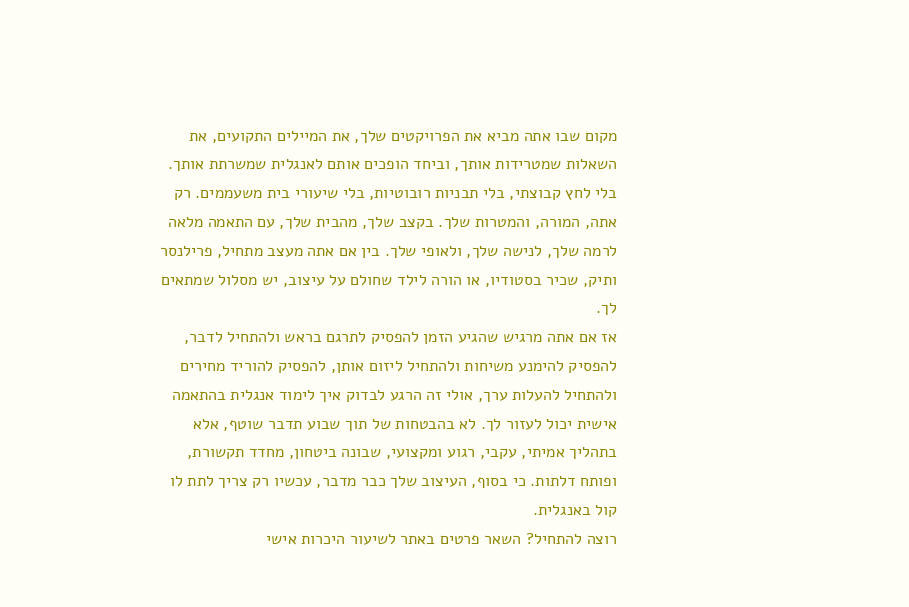מקום שבו אתה מביא את הפרויקטים שלך, את המיילים התקועים, את השאלות שמטרידות אותך, וביחד הופכים אותם לאנגלית שמשרתת אותך. בלי לחץ קבוצתי, בלי תבניות רובוטיות, בלי שיעורי בית משעממים. רק אתה, המורה, והמטרות שלך. בקצב שלך, מהבית שלך, עם התאמה מלאה לרמה שלך, לנישה שלך, ולאופי שלך. בין אם אתה מעצב מתחיל, פרילנסר ותיק, שכיר בסטודיו, או הורה לילד שחולם על עיצוב, יש מסלול שמתאים לך.
אז אם אתה מרגיש שהגיע הזמן להפסיק לתרגם בראש ולהתחיל לדבר, להפסיק להימנע משיחות ולהתחיל ליזום אותן, להפסיק להוריד מחירים ולהתחיל להעלות ערך, אולי זה הרגע לבדוק איך לימוד אנגלית בהתאמה אישית יכול לעזור לך. לא בהבטחות של תוך שבוע תדבר שוטף, אלא בתהליך אמיתי, עקבי, רגוע ומקצועי, שבונה ביטחון, מחדד תקשורת, ופותח דלתות. כי בסוף, העיצוב שלך כבר מדבר, עכשיו רק צריך לתת לו קול באנגלית.
רוצה להתחיל? השאר פרטים באתר לשיעור היכרות אישי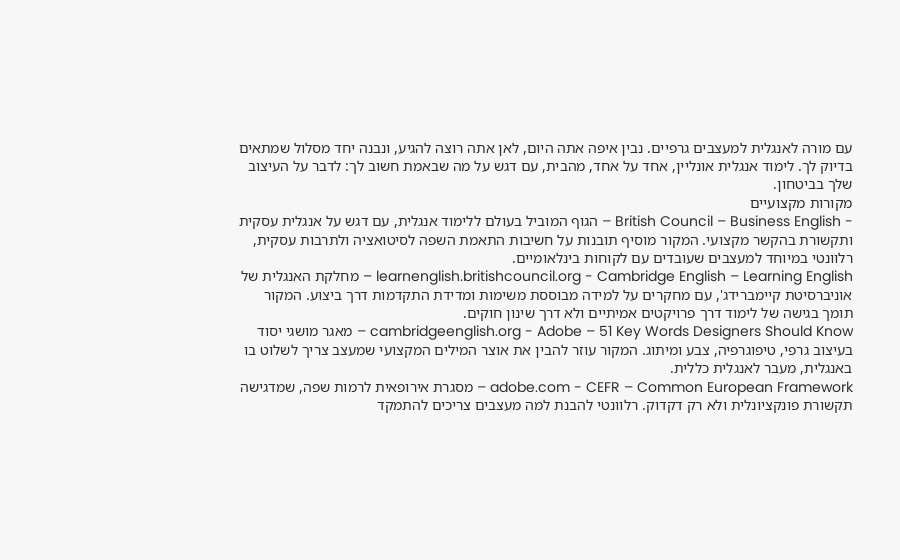עם מורה לאנגלית למעצבים גרפיים. נבין איפה אתה היום, לאן אתה רוצה להגיע, ונבנה יחד מסלול שמתאים בדיוק לך. לימוד אנגלית אונליין, אחד על אחד, מהבית, עם דגש על מה שבאמת חשוב לך: לדבר על העיצוב שלך בביטחון.
מקורות מקצועיים
- British Council – Business English – הגוף המוביל בעולם ללימוד אנגלית, עם דגש על אנגלית עסקית ותקשורת בהקשר מקצועי. המקור מוסיף תובנות על חשיבות התאמת השפה לסיטואציה ולתרבות עסקית, רלוונטי במיוחד למעצבים שעובדים עם לקוחות בינלאומיים.
learnenglish.britishcouncil.org - Cambridge English – Learning English – מחלקת האנגלית של אוניברסיטת קיימברידג', עם מחקרים על למידה מבוססת משימות ומדידת התקדמות דרך ביצוע. המקור תומך בגישה של לימוד דרך פרויקטים אמיתיים ולא דרך שינון חוקים.
cambridgeenglish.org - Adobe – 51 Key Words Designers Should Know – מאגר מושגי יסוד בעיצוב גרפי, טיפוגרפיה, צבע ומיתוג. המקור עוזר להבין את אוצר המילים המקצועי שמעצב צריך לשלוט בו באנגלית, מעבר לאנגלית כללית.
adobe.com - CEFR – Common European Framework – מסגרת אירופאית לרמות שפה, שמדגישה תקשורת פונקציונלית ולא רק דקדוק. רלוונטי להבנת למה מעצבים צריכים להתמקד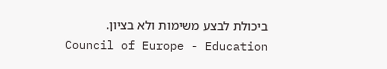ביכולת לבצע משימות ולא בציון.
Council of Europe - Education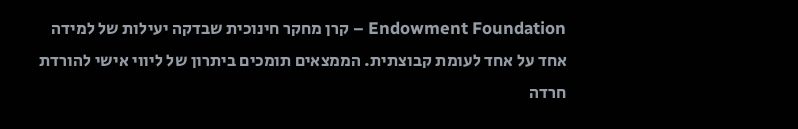Endowment Foundation – קרן מחקר חינוכית שבדקה יעילות של למידה אחד על אחד לעומת קבוצתית. הממצאים תומכים ביתרון של ליווי אישי להורדת חרדה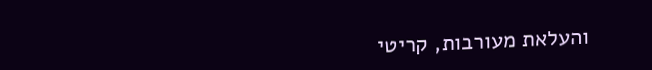והעלאת מעורבות, קריטי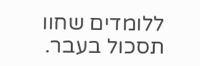ללומדים שחוו תסכול בעבר.